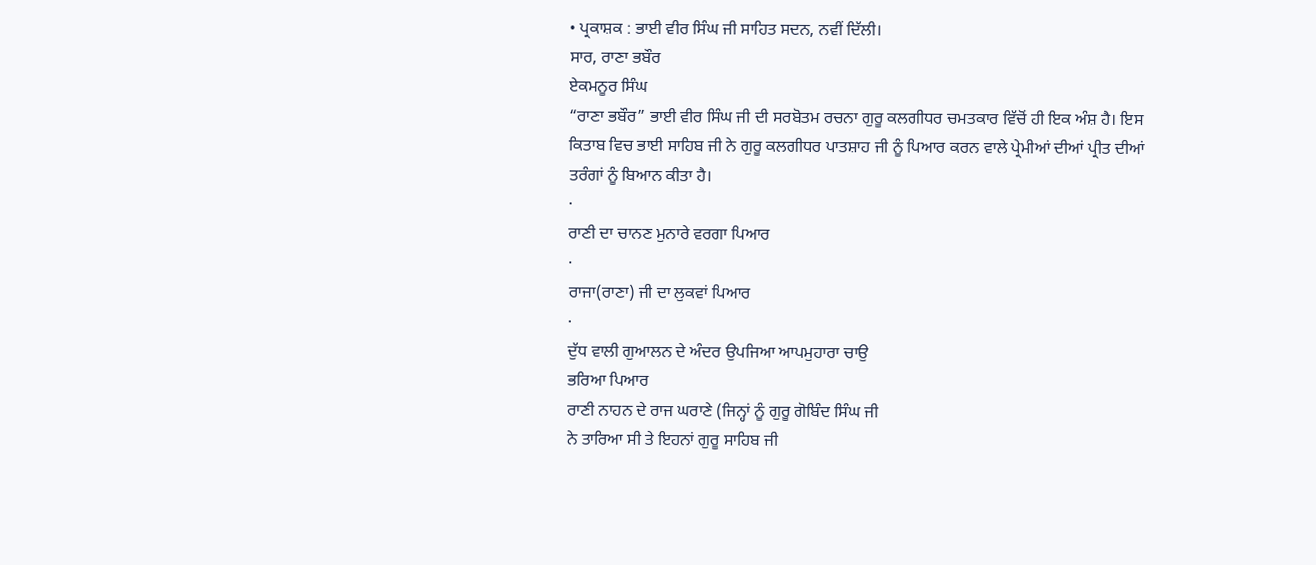• ਪ੍ਰਕਾਸ਼ਕ : ਭਾਈ ਵੀਰ ਸਿੰਘ ਜੀ ਸਾਹਿਤ ਸਦਨ, ਨਵੀਂ ਦਿੱਲੀ।
ਸਾਰ, ਰਾਣਾ ਭਬੌਰ
ਏਕਮਨੂਰ ਸਿੰਘ
“ਰਾਣਾ ਭਬੌਰ” ਭਾਈ ਵੀਰ ਸਿੰਘ ਜੀ ਦੀ ਸਰਬੋਤਮ ਰਚਨਾ ਗੁਰੂ ਕਲਗੀਧਰ ਚਮਤਕਾਰ ਵਿੱਚੋਂ ਹੀ ਇਕ ਅੰਸ਼ ਹੈ। ਇਸ ਕਿਤਾਬ ਵਿਚ ਭਾਈ ਸਾਹਿਬ ਜੀ ਨੇ ਗੁਰੂ ਕਲਗੀਧਰ ਪਾਤਸ਼ਾਹ ਜੀ ਨੂੰ ਪਿਆਰ ਕਰਨ ਵਾਲੇ ਪ੍ਰੇਮੀਆਂ ਦੀਆਂ ਪ੍ਰੀਤ ਦੀਆਂ ਤਰੰਗਾਂ ਨੂੰ ਬਿਆਨ ਕੀਤਾ ਹੈ।
·
ਰਾਣੀ ਦਾ ਚਾਨਣ ਮੁਨਾਰੇ ਵਰਗਾ ਪਿਆਰ
·
ਰਾਜਾ(ਰਾਣਾ) ਜੀ ਦਾ ਲੁਕਵਾਂ ਪਿਆਰ
·
ਦੁੱਧ ਵਾਲੀ ਗੁਆਲਨ ਦੇ ਅੰਦਰ ਉਪਜਿਆ ਆਪਮੁਹਾਰਾ ਚਾਉ
ਭਰਿਆ ਪਿਆਰ
ਰਾਣੀ ਨਾਹਨ ਦੇ ਰਾਜ ਘਰਾਣੇ (ਜਿਨ੍ਹਾਂ ਨੂੰ ਗੁਰੂ ਗੋਬਿੰਦ ਸਿੰਘ ਜੀ
ਨੇ ਤਾਰਿਆ ਸੀ ਤੇ ਇਹਨਾਂ ਗੁਰੂ ਸਾਹਿਬ ਜੀ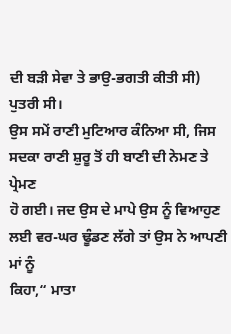ਦੀ ਬੜੀ ਸੇਵਾ ਤੇ ਭਾਉ-ਭਗਤੀ ਕੀਤੀ ਸੀ) ਪੁਤਰੀ ਸੀ।
ਉਸ ਸਮੇਂ ਰਾਣੀ ਮੁਟਿਆਰ ਕੰਨਿਆ ਸੀ, ਜਿਸ ਸਦਕਾ ਰਾਣੀ ਸ਼ੁਰੂ ਤੋਂ ਹੀ ਬਾਣੀ ਦੀ ਨੇਮਣ ਤੇ ਪ੍ਰੇਮਣ
ਹੋ ਗਈ। ਜਦ ਉਸ ਦੇ ਮਾਪੇ ਉਸ ਨੂੰ ਵਿਆਹੁਣ ਲਈ ਵਰ-ਘਰ ਢੂੰਡਣ ਲੱਗੇ ਤਾਂ ਉਸ ਨੇ ਆਪਣੀ ਮਾਂ ਨੂੰ
ਕਿਹਾ,“ ਮਾਤਾ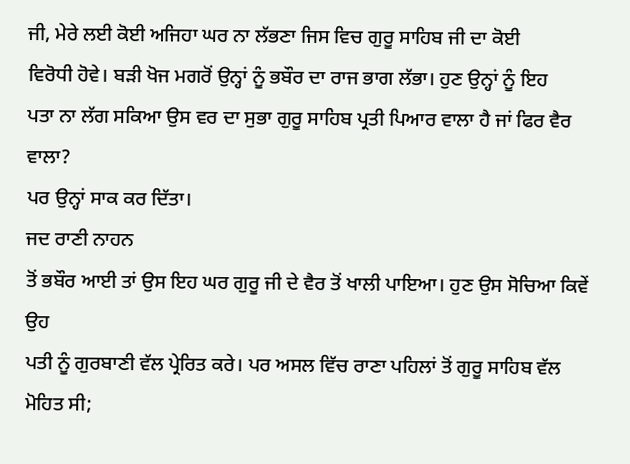ਜੀ, ਮੇਰੇ ਲਈ ਕੋਈ ਅਜਿਹਾ ਘਰ ਨਾ ਲੱਭਣਾ ਜਿਸ ਵਿਚ ਗੁਰੂ ਸਾਹਿਬ ਜੀ ਦਾ ਕੋਈ
ਵਿਰੋਧੀ ਹੋਵੇ। ਬੜੀ ਖੋਜ ਮਗਰੋਂ ਉਨ੍ਹਾਂ ਨੂੰ ਭਬੌਰ ਦਾ ਰਾਜ ਭਾਗ ਲੱਭਾ। ਹੁਣ ਉਨ੍ਹਾਂ ਨੂੰ ਇਹ
ਪਤਾ ਨਾ ਲੱਗ ਸਕਿਆ ਉਸ ਵਰ ਦਾ ਸੁਭਾ ਗੁਰੂ ਸਾਹਿਬ ਪ੍ਰਤੀ ਪਿਆਰ ਵਾਲਾ ਹੈ ਜਾਂ ਫਿਰ ਵੈਰ ਵਾਲਾ?
ਪਰ ਉਨ੍ਹਾਂ ਸਾਕ ਕਰ ਦਿੱਤਾ।
ਜਦ ਰਾਣੀ ਨਾਹਨ
ਤੋਂ ਭਬੌਰ ਆਈ ਤਾਂ ਉਸ ਇਹ ਘਰ ਗੁਰੂ ਜੀ ਦੇ ਵੈਰ ਤੋਂ ਖਾਲੀ ਪਾਇਆ। ਹੁਣ ਉਸ ਸੋਚਿਆ ਕਿਵੇਂ ਉਹ
ਪਤੀ ਨੂੰ ਗੁਰਬਾਣੀ ਵੱਲ ਪ੍ਰੇਰਿਤ ਕਰੇ। ਪਰ ਅਸਲ ਵਿੱਚ ਰਾਣਾ ਪਹਿਲਾਂ ਤੋਂ ਗੁਰੂ ਸਾਹਿਬ ਵੱਲ
ਮੋਹਿਤ ਸੀ;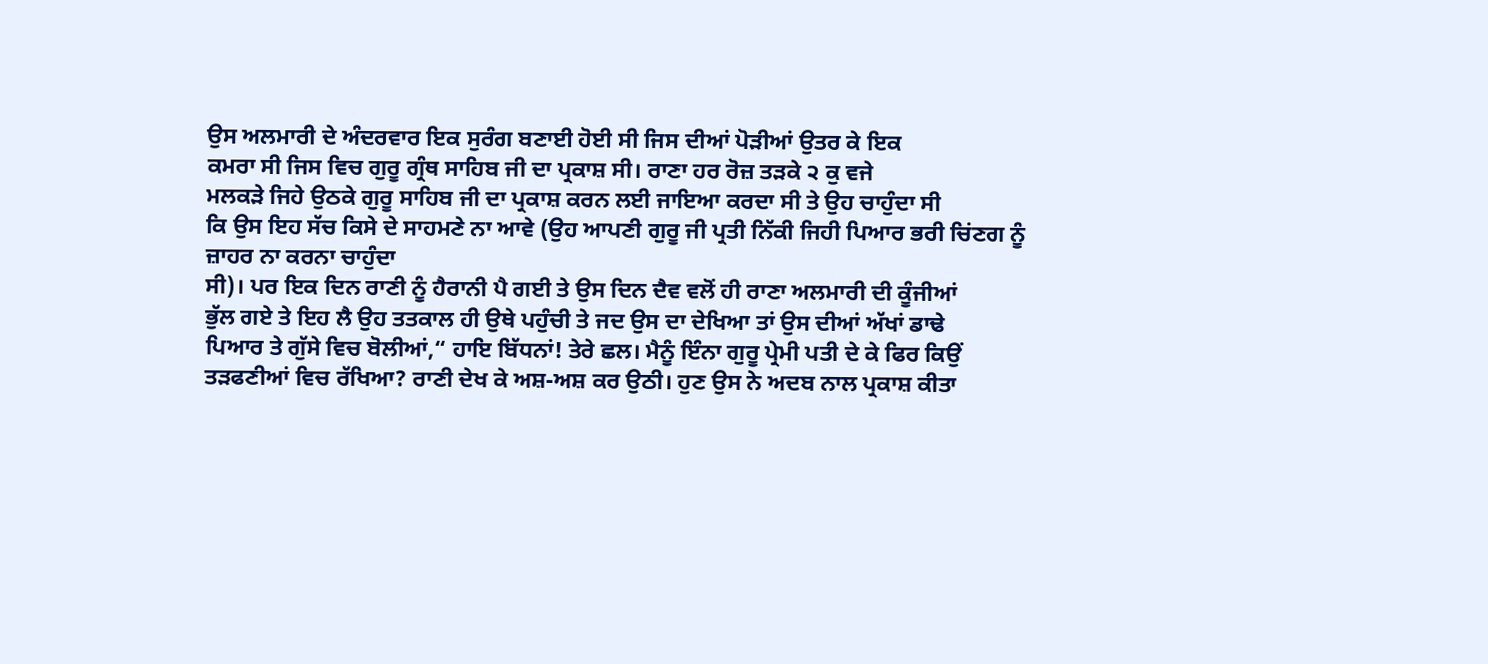ਉਸ ਅਲਮਾਰੀ ਦੇ ਅੰਦਰਵਾਰ ਇਕ ਸੁਰੰਗ ਬਣਾਈ ਹੋਈ ਸੀ ਜਿਸ ਦੀਆਂ ਪੋੜੀਆਂ ਉਤਰ ਕੇ ਇਕ
ਕਮਰਾ ਸੀ ਜਿਸ ਵਿਚ ਗੁਰੂ ਗ੍ਰੰਥ ਸਾਹਿਬ ਜੀ ਦਾ ਪ੍ਰਕਾਸ਼ ਸੀ। ਰਾਣਾ ਹਰ ਰੋਜ਼ ਤੜਕੇ ੨ ਕੁ ਵਜੇ
ਮਲਕੜੇ ਜਿਹੇ ਉਠਕੇ ਗੁਰੂ ਸਾਹਿਬ ਜੀ ਦਾ ਪ੍ਰਕਾਸ਼ ਕਰਨ ਲਈ ਜਾਇਆ ਕਰਦਾ ਸੀ ਤੇ ਉਹ ਚਾਹੁੰਦਾ ਸੀ
ਕਿ ਉਸ ਇਹ ਸੱਚ ਕਿਸੇ ਦੇ ਸਾਹਮਣੇ ਨਾ ਆਵੇ (ਉਹ ਆਪਣੀ ਗੁਰੂ ਜੀ ਪ੍ਰਤੀ ਨਿੱਕੀ ਜਿਹੀ ਪਿਆਰ ਭਰੀ ਚਿਂਣਗ ਨੂੰ ਜ਼ਾਹਰ ਨਾ ਕਰਨਾ ਚਾਹੁੰਦਾ
ਸੀ)। ਪਰ ਇਕ ਦਿਨ ਰਾਣੀ ਨੂੰ ਹੈਰਾਨੀ ਪੈ ਗਈ ਤੇ ਉਸ ਦਿਨ ਦੈਵ ਵਲੋਂ ਹੀ ਰਾਣਾ ਅਲਮਾਰੀ ਦੀ ਕੂੰਜੀਆਂ
ਭੁੱਲ ਗਏ ਤੇ ਇਹ ਲੈ ਉਹ ਤਤਕਾਲ ਹੀ ਉਥੇ ਪਹੁੰਚੀ ਤੇ ਜਦ ਉਸ ਦਾ ਦੇਖਿਆ ਤਾਂ ਉਸ ਦੀਆਂ ਅੱਖਾਂ ਡਾਢੇ
ਪਿਆਰ ਤੇ ਗੁੱਸੇ ਵਿਚ ਬੋਲੀਆਂ,“ ਹਾਇ ਬਿੱਧਨਾਂ! ਤੇਰੇ ਛਲ। ਮੈਨੂੰ ਇੰਨਾ ਗੁਰੂ ਪ੍ਰੇਮੀ ਪਤੀ ਦੇ ਕੇ ਫਿਰ ਕਿਉਂ ਤੜਫਣੀਆਂ ਵਿਚ ਰੱਖਿਆ? ਰਾਣੀ ਦੇਖ ਕੇ ਅਸ਼-ਅਸ਼ ਕਰ ਉਠੀ। ਹੁਣ ਉਸ ਨੇ ਅਦਬ ਨਾਲ ਪ੍ਰਕਾਸ਼ ਕੀਤਾ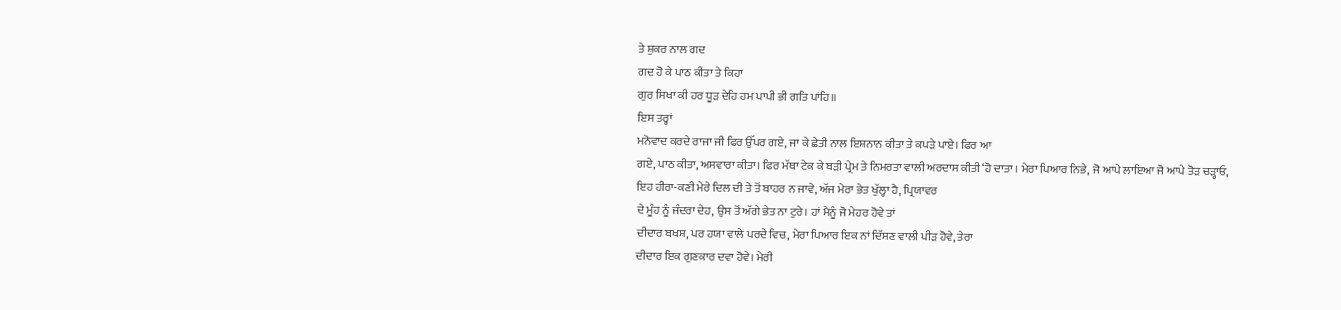ਤੇ ਸ਼ੁਕਰ ਨਾਲ ਗਦ
ਗਦ ਹੋ ਕੇ ਪਾਠ ਕੀਤਾ ਤੇ ਕਿਹਾ
ਗੁਰ ਸਿਖਾ ਕੀ ਹਰ ਧੂੜ ਦੇਹਿ ਹਮ ਪਾਪੀ ਭੀ ਗਤਿ ਪਾਂਹਿ॥
ਇਸ ਤਰ੍ਹਾਂ
ਮਨੋਵਾਦ ਕਰਦੇ ਰਾਜਾ ਜੀ ਫਿਰ ਉੱਪਰ ਗਏ, ਜਾ ਕੇ ਛੇਤੀ ਨਾਲ ਇਸ਼ਨਾਨ ਕੀਤਾ ਤੇ ਕਪੜੇ ਪਾਏ। ਫਿਰ ਆ
ਗਏ, ਪਾਠ ਕੀਤਾ, ਅਸਵਾਰਾ ਕੀਤਾ। ਫਿਰ ਮੱਥਾ ਟੇਕ ਕੇ ਬੜੀ ਪ੍ਰੇਮ ਤੇ ਨਿਮਰਤਾ ਵਾਲੀ ਅਰਦਾਸ ਕੀਤੀ ‘ਹੋ ਦਾਤਾ । ਮੇਰਾ ਪਿਆਰ ਨਿਭੇ, ਜੋ ਆਪੇ ਲਾਇਆ ਜੋ ਆਪੇ ਤੋੜ ਚੜ੍ਹਾਓ,
ਇਹ ਹੀਰਾ-ਕਣੀ ਮੇਰੇ ਦਿਲ ਦੀ ਤੇ ਤੋਂ ਬਾਹਰ ਨ ਜਾਵੇ, ਅੱਜ ਮੇਰਾ ਭੇਤ ਖੁੱਲ੍ਹਾ ਹੈ, ਪ੍ਰਿਯਾਵਰ
ਦੇ ਮੂੰਹ ਨੂੰ ਜੰਦਰਾ ਦੇਹ, ਉਸ ਤੋਂ ਅੱਗੇ ਭੇਤ ਨਾ ਟੁਰੇ। ਹਾਂ ਮੈਨੂੰ ਜੋ ਮੇਹਰ ਹੋਵੇ ਤਾਂ
ਦੀਦਾਰ ਬਖਸ਼, ਪਰ ਹਯਾ ਵਾਲੇ ਪਰਦੇ ਵਿਚ, ਮੇਰਾ ਪਿਆਰ ਇਕ ਨਾਂ ਦਿੱਸਣ ਵਾਲੀ ਪੀੜ ਹੋਵੇ, ਤੇਰਾ
ਦੀਦਾਰ ਇਕ ਗੁਣਕਾਰ ਦਵਾ ਹੋਵੇ। ਮੇਰੀ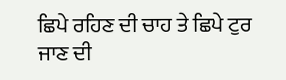ਛਿਪੇ ਰਹਿਣ ਦੀ ਚਾਹ ਤੇ ਛਿਪੇ ਟੁਰ ਜਾਣ ਦੀ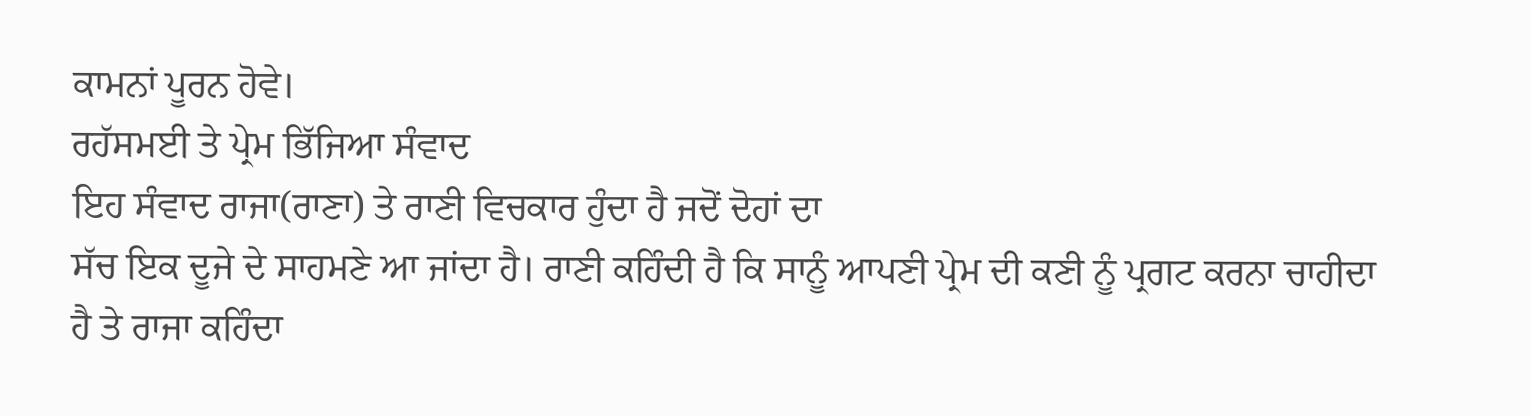ਕਾਮਨਾਂ ਪੂਰਨ ਹੋਵੇ।
ਰਹੱਸਮਈ ਤੇ ਪ੍ਰੇਮ ਭਿੱਜਿਆ ਸੰਵਾਦ
ਇਹ ਸੰਵਾਦ ਰਾਜਾ(ਰਾਣਾ) ਤੇ ਰਾਣੀ ਵਿਚਕਾਰ ਹੁੰਦਾ ਹੈ ਜਦੋਂ ਦੋਹਾਂ ਦਾ
ਸੱਚ ਇਕ ਦੂਜੇ ਦੇ ਸਾਹਮਣੇ ਆ ਜਾਂਦਾ ਹੈ। ਰਾਣੀ ਕਹਿੰਦੀ ਹੈ ਕਿ ਸਾਨੂੰ ਆਪਣੀ ਪ੍ਰੇਮ ਦੀ ਕਣੀ ਨੂੰ ਪ੍ਰਗਟ ਕਰਨਾ ਚਾਹੀਦਾ
ਹੈ ਤੇ ਰਾਜਾ ਕਹਿੰਦਾ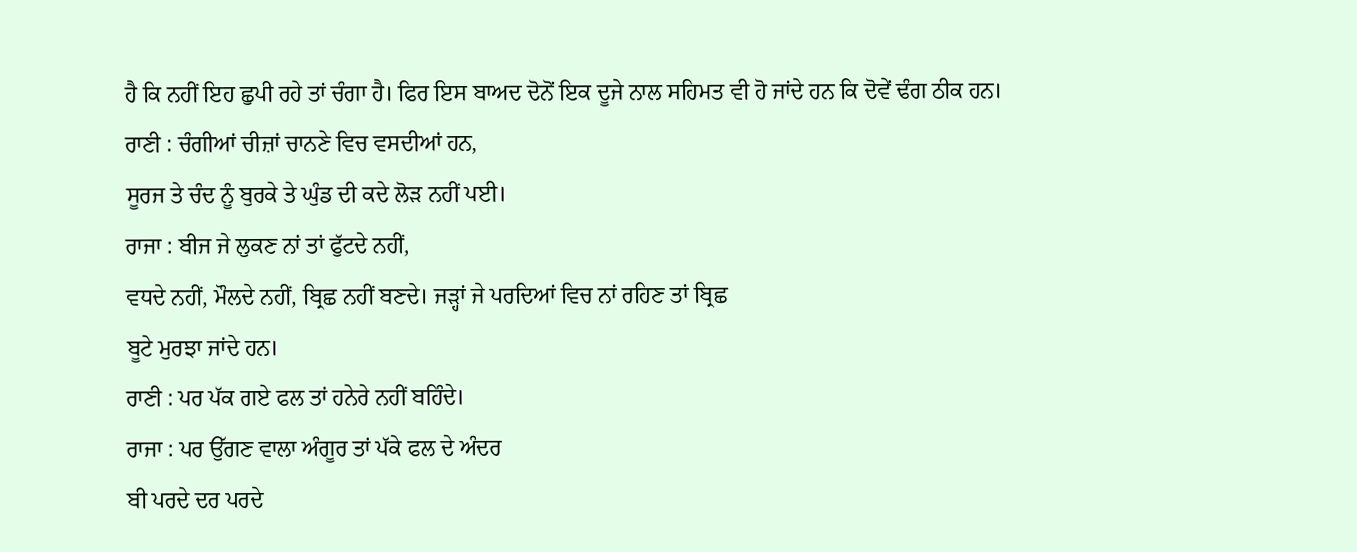ਹੈ ਕਿ ਨਹੀਂ ਇਹ ਛੁਪੀ ਰਹੇ ਤਾਂ ਚੰਗਾ ਹੈ। ਫਿਰ ਇਸ ਬਾਅਦ ਦੋਨੋਂ ਇਕ ਦੂਜੇ ਨਾਲ ਸਹਿਮਤ ਵੀ ਹੋ ਜਾਂਦੇ ਹਨ ਕਿ ਦੋਵੇਂ ਢੰਗ ਠੀਕ ਹਨ।
ਰਾਣੀ : ਚੰਗੀਆਂ ਚੀਜ਼ਾਂ ਚਾਨਣੇ ਵਿਚ ਵਸਦੀਆਂ ਹਨ,
ਸੂਰਜ ਤੇ ਚੰਦ ਨੂੰ ਬੁਰਕੇ ਤੇ ਘੁੰਡ ਦੀ ਕਦੇ ਲੋੜ ਨਹੀਂ ਪਈ।
ਰਾਜਾ : ਬੀਜ ਜੇ ਲੁਕਣ ਨਾਂ ਤਾਂ ਫੁੱਟਦੇ ਨਹੀਂ,
ਵਧਦੇ ਨਹੀਂ, ਮੌਲਦੇ ਨਹੀਂ, ਬ੍ਰਿਛ ਨਹੀਂ ਬਣਦੇ। ਜੜ੍ਹਾਂ ਜੇ ਪਰਦਿਆਂ ਵਿਚ ਨਾਂ ਰਹਿਣ ਤਾਂ ਬ੍ਰਿਛ
ਬੂਟੇ ਮੁਰਝਾ ਜਾਂਦੇ ਹਨ।
ਰਾਣੀ : ਪਰ ਪੱਕ ਗਏ ਫਲ ਤਾਂ ਹਨੇਰੇ ਨਹੀਂ ਬਹਿੰਦੇ।
ਰਾਜਾ : ਪਰ ਉੱਗਣ ਵਾਲਾ ਅੰਗੂਰ ਤਾਂ ਪੱਕੇ ਫਲ ਦੇ ਅੰਦਰ
ਬੀ ਪਰਦੇ ਦਰ ਪਰਦੇ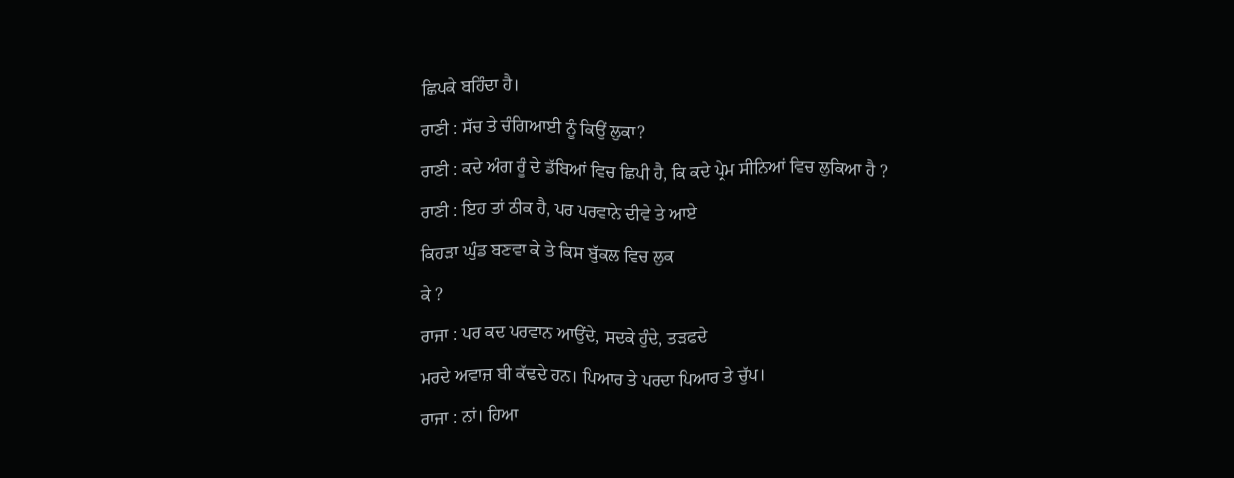ਛਿਪਕੇ ਬਹਿੰਦਾ ਹੈ।
ਰਾਣੀ : ਸੱਚ ਤੇ ਚੰਗਿਆਈ ਨੂੰ ਕਿਉਂ ਲੁਕਾ?
ਰਾਣੀ : ਕਦੇ ਅੰਗ ਰੂੰ ਦੇ ਡੱਬਿਆਂ ਵਿਚ ਛਿਪੀ ਹੈ, ਕਿ ਕਦੇ ਪ੍ਰੇਮ ਸੀਨਿਆਂ ਵਿਚ ਲੁਕਿਆ ਹੈ ?
ਰਾਣੀ : ਇਹ ਤਾਂ ਠੀਕ ਹੈ, ਪਰ ਪਰਵਾਨੇ ਦੀਵੇ ਤੇ ਆਏ
ਕਿਹੜਾ ਘੁੰਡ ਬਣਵਾ ਕੇ ਤੇ ਕਿਸ ਬੁੱਕਲ ਵਿਚ ਲੁਕ
ਕੇ ?
ਰਾਜਾ : ਪਰ ਕਦ ਪਰਵਾਨ ਆਉਂਦੇ, ਸਦਕੇ ਹੁੰਦੇ, ਤੜਫਦੇ
ਮਰਦੇ ਅਵਾਜ਼ ਬੀ ਕੱਢਦੇ ਹਨ। ਪਿਆਰ ਤੇ ਪਰਦਾ ਪਿਆਰ ਤੇ ਚੁੱਪ।
ਰਾਜਾ : ਨਾਂ। ਹਿਆ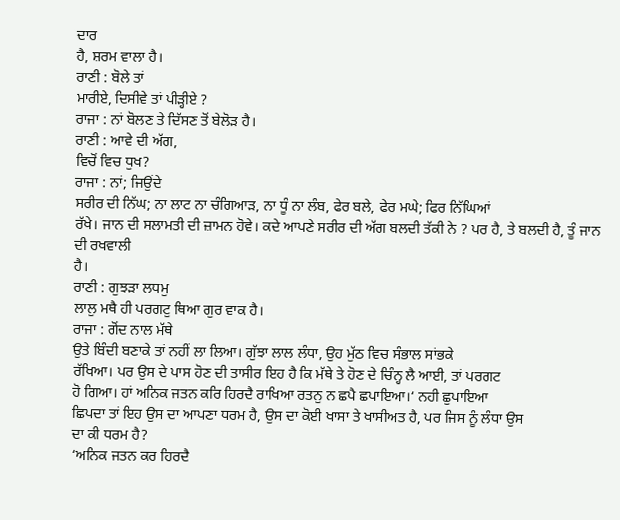ਦਾਰ
ਹੈ, ਸ਼ਰਮ ਵਾਲਾ ਹੈ।
ਰਾਣੀ : ਬੋਲੇ ਤਾਂ
ਮਾਰੀਏ, ਦਿਸੀਵੇ ਤਾਂ ਪੀੜ੍ਹੀਏ ?
ਰਾਜਾ : ਨਾਂ ਬੋਲਣ ਤੇ ਦਿੱਸਣ ਤੋਂ ਬੇਲੋੜ ਹੈ।
ਰਾਣੀ : ਆਵੇ ਦੀ ਅੱਗ,
ਵਿਚੋਂ ਵਿਚ ਧੁਖ?
ਰਾਜਾ : ਨਾਂ; ਜਿਉਂਦੇ
ਸਰੀਰ ਦੀ ਨਿੱਘ; ਨਾ ਲਾਟ ਨਾ ਚੰਗਿਆੜ, ਨਾ ਧੂੰ ਨਾ ਲੰਬ, ਫੇਰ ਬਲੇ, ਫੇਰ ਮਘੇ; ਫਿਰ ਨਿੱਘਿਆਂ
ਰੱਖੇ। ਜਾਨ ਦੀ ਸਲਾਮਤੀ ਦੀ ਜ਼ਾਮਨ ਹੋਵੇ। ਕਦੇ ਆਪਣੇ ਸਰੀਰ ਦੀ ਅੱਗ ਬਲਦੀ ਤੱਕੀ ਨੇ ? ਪਰ ਹੈ, ਤੇ ਬਲਦੀ ਹੈ, ਤੂੰ ਜਾਨ ਦੀ ਰਖਵਾਲੀ
ਹੈ।
ਰਾਣੀ : ਗੁਝੜਾ ਲਧਮੁ
ਲਾਲੁ ਮਥੈ ਹੀ ਪਰਗਟੁ ਥਿਆ ਗੁਰ ਵਾਕ ਹੈ।
ਰਾਜਾ : ਗੋਂਦ ਨਾਲ ਮੱਥੇ
ਉਤੇ ਬਿੰਦੀ ਬਣਾਕੇ ਤਾਂ ਨਹੀਂ ਲਾ ਲਿਆ। ਗੁੱਝਾ ਲਾਲ ਲੰਧਾ, ਉਹ ਮੁੱਠ ਵਿਚ ਸੰਭਾਲ ਸਾਂਭਕੇ
ਰੱਖਿਆ। ਪਰ ਉਸ ਦੇ ਪਾਸ ਹੋਣ ਦੀ ਤਾਸੀਰ ਇਹ ਹੈ ਕਿ ਮੱਥੇ ਤੇ ਹੋਣ ਦੇ ਚਿੰਨ੍ਹ ਲੈ ਆਈ, ਤਾਂ ਪਰਗਟ
ਹੋ ਗਿਆ। ਹਾਂ ਅਨਿਕ ਜਤਨ ਕਰਿ ਹਿਰਦੈ ਰਾਖਿਆ ਰਤਨੁ ਨ ਛਪੈ ਛਪਾਇਆ।‘ ਨਹੀ ਛੁਪਾਇਆ
ਛਿਪਦਾ ਤਾਂ ਇਹ ਉਸ ਦਾ ਆਪਣਾ ਧਰਮ ਹੈ, ਉਸ ਦਾ ਕੋਈ ਖਾਸਾ ਤੇ ਖਾਸੀਅਤ ਹੈ, ਪਰ ਜਿਸ ਨੂੰ ਲੰਧਾ ਉਸ
ਦਾ ਕੀ ਧਰਮ ਹੈ?
‘ਅਨਿਕ ਜਤਨ ਕਰ ਹਿਰਦੈ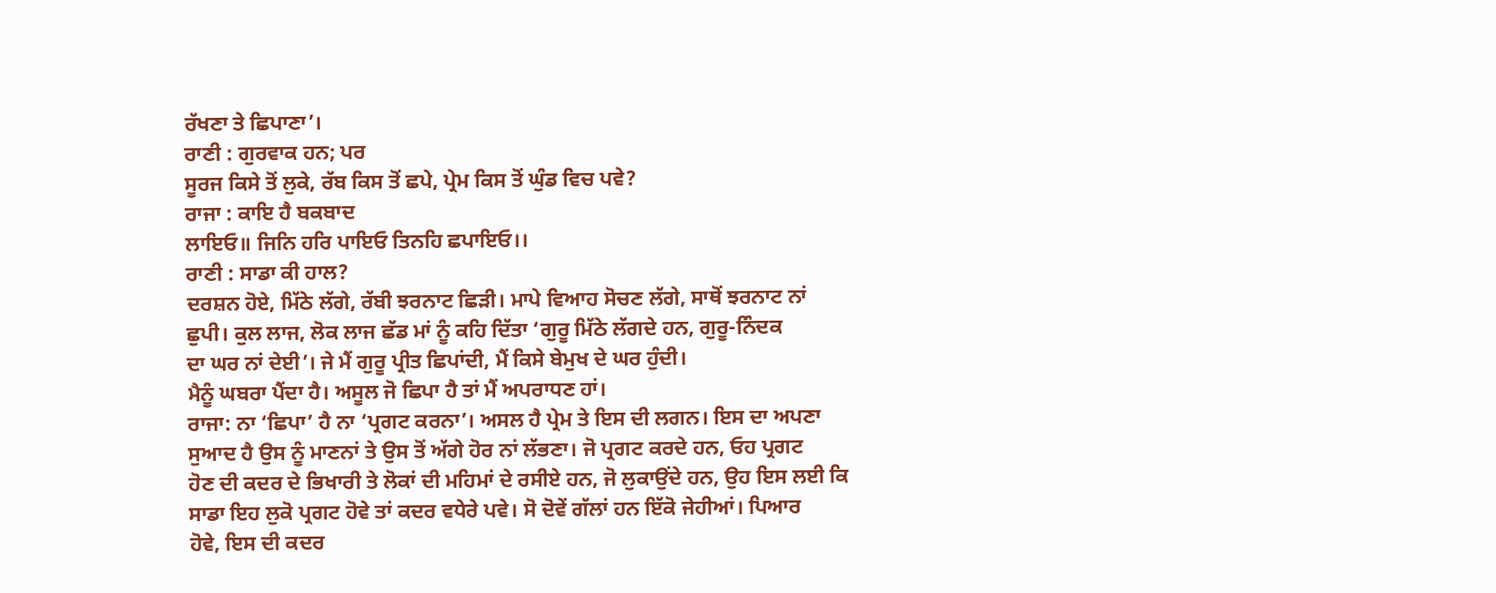ਰੱਖਣਾ ਤੇ ਛਿਪਾਣਾ’।
ਰਾਣੀ : ਗੁਰਵਾਕ ਹਨ; ਪਰ
ਸੂਰਜ ਕਿਸੇ ਤੋਂ ਲੁਕੇ, ਰੱਬ ਕਿਸ ਤੋਂ ਛਪੇ, ਪ੍ਰੇਮ ਕਿਸ ਤੋਂ ਘੁੰਡ ਵਿਚ ਪਵੇ?
ਰਾਜਾ : ਕਾਇ ਹੈ ਬਕਬਾਦ
ਲਾਇਓ॥ ਜਿਨਿ ਹਰਿ ਪਾਇਓ ਤਿਨਹਿ ਛਪਾਇਓ।।
ਰਾਣੀ : ਸਾਡਾ ਕੀ ਹਾਲ?
ਦਰਸ਼ਨ ਹੋਏ, ਮਿੱਠੇ ਲੱਗੇ, ਰੱਬੀ ਝਰਨਾਟ ਛਿੜੀ। ਮਾਪੇ ਵਿਆਹ ਸੋਚਣ ਲੱਗੇ, ਸਾਥੋਂ ਝਰਨਾਟ ਨਾਂ
ਛੁਪੀ। ਕੁਲ ਲਾਜ, ਲੋਕ ਲਾਜ ਛੱਡ ਮਾਂ ਨੂੰ ਕਹਿ ਦਿੱਤਾ ‘ਗੁਰੂ ਮਿੱਠੇ ਲੱਗਦੇ ਹਨ, ਗੁਰੂ-ਨਿੰਦਕ
ਦਾ ਘਰ ਨਾਂ ਦੇਈ’। ਜੇ ਮੈਂ ਗੁਰੂ ਪ੍ਰੀਤ ਛਿਪਾਂਦੀ, ਮੈਂ ਕਿਸੇ ਬੇਮੁਖ ਦੇ ਘਰ ਹੁੰਦੀ।
ਮੈਨੂੰ ਘਬਰਾ ਪੈਂਦਾ ਹੈ। ਅਸੂਲ ਜੋ ਛਿਪਾ ਹੈ ਤਾਂ ਮੈਂ ਅਪਰਾਧਣ ਹਾਂ।
ਰਾਜਾ: ਨਾ ‘ਛਿਪਾ’ ਹੈ ਨਾ ‘ਪ੍ਰਗਟ ਕਰਨਾ’। ਅਸਲ ਹੈ ਪ੍ਰੇਮ ਤੇ ਇਸ ਦੀ ਲਗਨ। ਇਸ ਦਾ ਅਪਣਾ
ਸੁਆਦ ਹੈ ਉਸ ਨੂੰ ਮਾਣਨਾਂ ਤੇ ਉਸ ਤੋਂ ਅੱਗੇ ਹੋਰ ਨਾਂ ਲੱਭਣਾ। ਜੋ ਪ੍ਰਗਟ ਕਰਦੇ ਹਨ, ਓਹ ਪ੍ਰਗਟ
ਹੋਣ ਦੀ ਕਦਰ ਦੇ ਭਿਖਾਰੀ ਤੇ ਲੋਕਾਂ ਦੀ ਮਹਿਮਾਂ ਦੇ ਰਸੀਏ ਹਨ, ਜੋ ਲੁਕਾਉਂਦੇ ਹਨ, ਉਹ ਇਸ ਲਈ ਕਿ
ਸਾਡਾ ਇਹ ਲੁਕੋ ਪ੍ਰਗਟ ਹੋਵੇ ਤਾਂ ਕਦਰ ਵਧੇਰੇ ਪਵੇ। ਸੋ ਦੋਵੇਂ ਗੱਲਾਂ ਹਨ ਇੱਕੋ ਜੇਹੀਆਂ। ਪਿਆਰ
ਹੋਵੇ, ਇਸ ਦੀ ਕਦਰ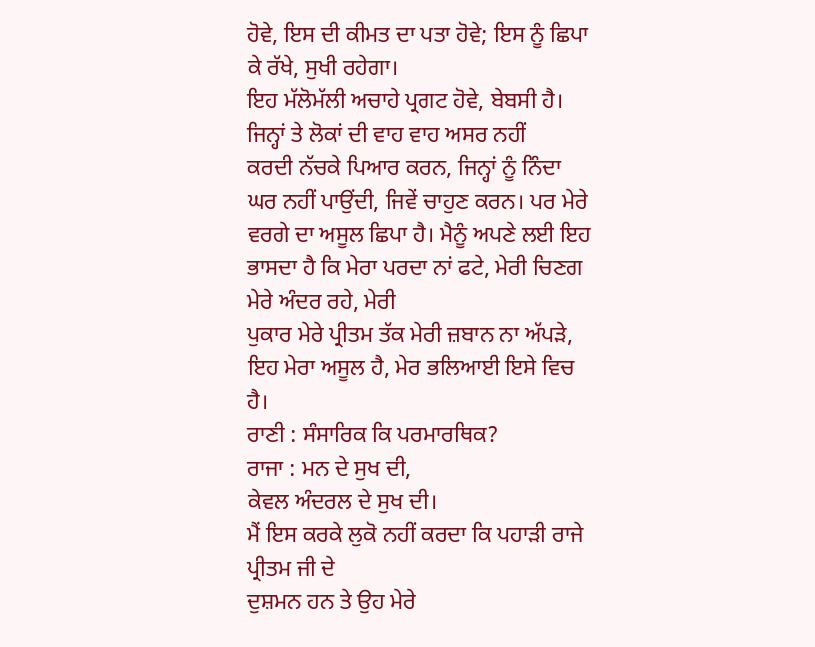ਹੋਵੇ, ਇਸ ਦੀ ਕੀਮਤ ਦਾ ਪਤਾ ਹੋਵੇ; ਇਸ ਨੂੰ ਛਿਪਾ ਕੇ ਰੱਖੇ, ਸੁਖੀ ਰਹੇਗਾ।
ਇਹ ਮੱਲੋਮੱਲੀ ਅਚਾਹੇ ਪ੍ਰਗਟ ਹੋਵੇ, ਬੇਬਸੀ ਹੈ। ਜਿਨ੍ਹਾਂ ਤੇ ਲੋਕਾਂ ਦੀ ਵਾਹ ਵਾਹ ਅਸਰ ਨਹੀਂ
ਕਰਦੀ ਨੱਚਕੇ ਪਿਆਰ ਕਰਨ, ਜਿਨ੍ਹਾਂ ਨੂੰ ਨਿੰਦਾ ਘਰ ਨਹੀਂ ਪਾਉਂਦੀ, ਜਿਵੇਂ ਚਾਹੁਣ ਕਰਨ। ਪਰ ਮੇਰੇ
ਵਰਗੇ ਦਾ ਅਸੂਲ ਛਿਪਾ ਹੈ। ਮੈਨੂੰ ਅਪਣੇ ਲਈ ਇਹ ਭਾਸਦਾ ਹੈ ਕਿ ਮੇਰਾ ਪਰਦਾ ਨਾਂ ਫਟੇ, ਮੇਰੀ ਚਿਣਗ ਮੇਰੇ ਅੰਦਰ ਰਹੇ, ਮੇਰੀ
ਪੁਕਾਰ ਮੇਰੇ ਪ੍ਰੀਤਮ ਤੱਕ ਮੇਰੀ ਜ਼ਬਾਨ ਨਾ ਅੱਪੜੇ, ਇਹ ਮੇਰਾ ਅਸੂਲ ਹੈ, ਮੇਰ ਭਲਿਆਈ ਇਸੇ ਵਿਚ
ਹੈ।
ਰਾਣੀ : ਸੰਸਾਰਿਕ ਕਿ ਪਰਮਾਰਥਿਕ?
ਰਾਜਾ : ਮਨ ਦੇ ਸੁਖ ਦੀ,
ਕੇਵਲ ਅੰਦਰਲ ਦੇ ਸੁਖ ਦੀ।
ਮੈਂ ਇਸ ਕਰਕੇ ਲੁਕੋ ਨਹੀਂ ਕਰਦਾ ਕਿ ਪਹਾੜੀ ਰਾਜੇ ਪ੍ਰੀਤਮ ਜੀ ਦੇ
ਦੁਸ਼ਮਨ ਹਨ ਤੇ ਉਹ ਮੇਰੇ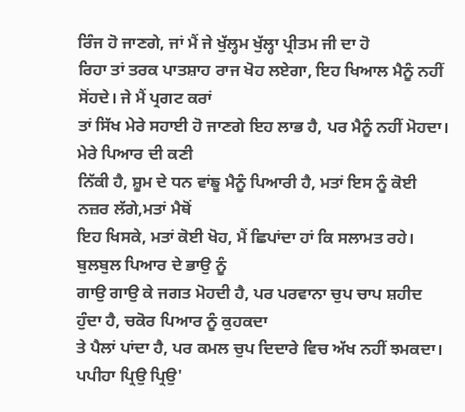ਰਿੰਜ ਹੋ ਜਾਣਗੇ, ਜਾਂ ਮੈਂ ਜੇ ਖੁੱਲ੍ਹਮ ਖੁੱਲ੍ਹਾ ਪ੍ਰੀਤਮ ਜੀ ਦਾ ਹੋ
ਰਿਹਾ ਤਾਂ ਤਰਕ ਪਾਤਸ਼ਾਹ ਰਾਜ ਖੋਹ ਲਏਗਾ, ਇਹ ਖਿਆਲ ਮੈਨੂੰ ਨਹੀਂ ਸੋਂਹਦੇ। ਜੇ ਮੈਂ ਪ੍ਰਗਟ ਕਰਾਂ
ਤਾਂ ਸਿੱਖ ਮੇਰੇ ਸਹਾਈ ਹੋ ਜਾਣਗੇ ਇਹ ਲਾਭ ਹੈ, ਪਰ ਮੈਨੂੰ ਨਹੀਂ ਮੋਹਦਾ। ਮੇਰੇ ਪਿਆਰ ਦੀ ਕਣੀ
ਨਿੱਕੀ ਹੈ, ਸ਼ੂਮ ਦੇ ਧਨ ਵਾਂਙੂ ਮੈਨੂੰ ਪਿਆਰੀ ਹੈ, ਮਤਾਂ ਇਸ ਨੂੰ ਕੋਈ ਨਜ਼ਰ ਲੱਗੇ,ਮਤਾਂ ਮੈਥੋਂ
ਇਹ ਖਿਸਕੇ, ਮਤਾਂ ਕੋਈ ਖੋਹ, ਮੈਂ ਛਿਪਾਂਦਾ ਹਾਂ ਕਿ ਸਲਾਮਤ ਰਹੇ। ਬੁਲਬੁਲ ਪਿਆਰ ਦੇ ਭਾਉ ਨੂੰ
ਗਾਉ ਗਾਉ ਕੇ ਜਗਤ ਮੋਹਦੀ ਹੈ, ਪਰ ਪਰਵਾਨਾ ਚੁਪ ਚਾਪ ਸ਼ਹੀਦ ਹੁੰਦਾ ਹੈ, ਚਕੋਰ ਪਿਆਰ ਨੂੰ ਕੁਹਕਦਾ
ਤੇ ਪੈਲਾਂ ਪਾਂਦਾ ਹੈ, ਪਰ ਕਮਲ ਚੁਪ ਦਿਦਾਰੇ ਵਿਚ ਅੱਖ ਨਹੀਂ ਝਮਕਦਾ। ਪਪੀਹਾ ਪ੍ਰਿਉ ਪ੍ਰਿਉ'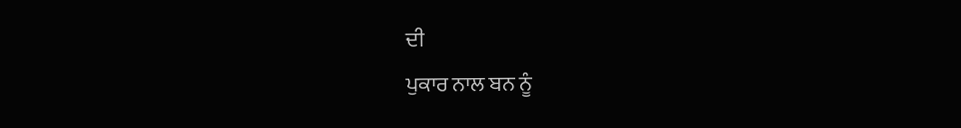ਦੀ
ਪੁਕਾਰ ਨਾਲ ਬਨ ਨੂੰ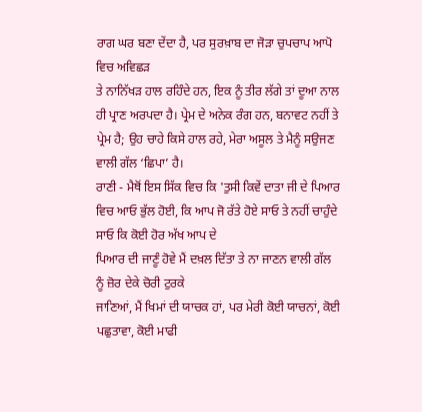ਰਾਗ ਘਰ ਬਣਾ ਦੇਂਦਾ ਹੈ, ਪਰ ਸੁਰਖ਼ਾਬ ਦਾ ਜੋੜਾ ਚੁਪਚਾਪ ਆਪੋ ਵਿਚ ਅਵਿਛੜ
ਤੇ ਨਾਨਿੱਖੜ ਹਾਲ ਰਹਿੰਦੇ ਹਨ, ਇਕ ਨੂੰ ਤੀਰ ਲੱਗੇ ਤਾਂ ਦੂਆ ਨਾਲ ਹੀ ਪ੍ਰਾਣ ਅਰਪਦਾ ਹੈ। ਪ੍ਰੇਮ ਦੇ ਅਨੇਕ ਰੰਗ ਹਨ, ਬਨਾਵਟ ਨਹੀਂ ਤੇ
ਪ੍ਰੇਮ ਹੈ; ਉਹ ਚਾਹੇ ਕਿਸੇ ਹਾਲ ਰਹੇ, ਮੇਰਾ ਅਸੂਲ ਤੇ ਮੈਨੂੰ ਸਉਜਣ ਵਾਲੀ ਗੱਲ ‘ਛਿਪਾ’ ਹੈ।
ਰਾਣੀ - ਮੈਥੋਂ ਇਸ ਸਿੱਕ ਵਿਚ ਕਿ 'ਤੁਸੀ ਕਿਵੇਂ ਦਾਤਾ ਜੀ ਦੇ ਪਿਆਰ
ਵਿਚ ਆਓ ਭੁੱਲ ਹੋਈ, ਕਿ ਆਪ ਜੋ ਰੱਤੇ ਹੋਏ ਸਾਓ ਤੇ ਨਹੀਂ ਚਾਹੁੰਦੇ ਸਾਓ ਕਿ ਕੋਈ ਹੋਰ ਅੱਖ ਆਪ ਦੇ
ਪਿਆਰ ਦੀ ਜਾਣੂੰ ਹੋਵੇ ਮੈਂ ਦਖ਼ਲ ਦਿੱਤਾ ਤੇ ਨਾ ਜਾਣਨ ਵਾਲੀ ਗੱਲ ਨੂੰ ਜ਼ੋਰ ਦੇਕੇ ਚੋਰੀ ਟੁਰਕੇ
ਜਾਣਿਆਂ, ਮੈਂ ਖਿਮਾਂ ਦੀ ਯਾਚਕ ਹਾਂ, ਪਰ ਮੇਰੀ ਕੋਈ ਯਾਚਨਾਂ, ਕੋਈ ਪਛੁਤਾਵਾ, ਕੋਈ ਮਾਫੀ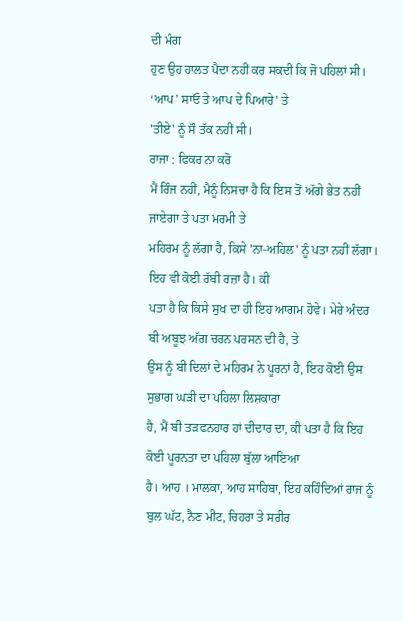ਦੀ ਮੰਗ
ਹੁਣ ਉਹ ਹਾਲਤ ਪੈਦਾ ਨਹੀਂ ਕਰ ਸਕਦੀ ਕਿ ਜੋ ਪਹਿਲਾਂ ਸੀ। ‘ਆਪ’ ਸਾਓ ਤੇ ਆਪ ਦੇ ਪਿਆਰੇ' ਤੇ
'ਤੀਏ' ਨੂੰ ਸੌ ਤੱਕ ਨਹੀਂ ਸੀ।
ਰਾਜਾ : ਫਿਕਰ ਨਾ ਕਰੋ
ਮੈਂ ਰਿੰਜ ਨਹੀਂ, ਮੈਨੂੰ ਨਿਸਚਾ ਹੈ ਕਿ ਇਸ ਤੋਂ ਅੱਗੇ ਭੇਤ ਨਹੀਂ ਜਾਏਗਾ ਤੇ ਪਤਾ ਮਰਮੀ ਤੇ
ਮਹਿਰਮ ਨੂੰ ਲੱਗਾ ਹੈ, ਕਿਸੇ 'ਨਾ-ਅਹਿਲ' ਨੂੰ ਪਤਾ ਨਹੀਂ ਲੱਗਾ। ਇਹ ਵੀ ਕੋਈ ਰੱਬੀ ਰਜ਼ਾ ਹੈ। ਕੀ
ਪਤਾ ਹੈ ਕਿ ਕਿਸੇ ਸੁਖ ਦਾ ਹੀ ਇਹ ਆਗਮ ਹੋਵੇ। ਮੇਰੇ ਅੰਦਰ ਬੀ ਅਬੂਝ ਅੱਗ ਚਰਨ ਪਰਸਨ ਦੀ ਹੈ, ਤੇ
ਉਸ ਨੂੰ ਬੀ ਦਿਲਾਂ ਦੇ ਮਹਿਰਮ ਨੇ ਪੂਰਨਾਂ ਹੈ, ਇਹ ਕੋਈ ਉਸ ਸੁਭਾਗ ਘੜੀ ਦਾ ਪਹਿਲਾ ਲਿਸ਼ਕਾਰਾ
ਹੈ, ਮੈਂ ਬੀ ਤੜਫਨਹਾਰ ਹਾਂ ਦੀਦਾਰ ਦਾ, ਕੀ ਪਤਾ ਹੈ ਕਿ ਇਹ ਕੋਈ ਪੂਰਨਤਾ ਦਾ ਪਹਿਲਾ ਬੁੱਲਾ ਆਇਆ
ਹੈ। ਆਹ । ਮਾਲਕਾ, ਆਹ ਸਾਹਿਬਾ, ਇਹ ਕਹਿੰਦਿਆਂ ਰਾਜ ਨੂੰ ਬੁਲ ਘੱਟ, ਨੈਣ ਮੀਟ, ਚਿਹਰਾ ਤੇ ਸਰੀਰ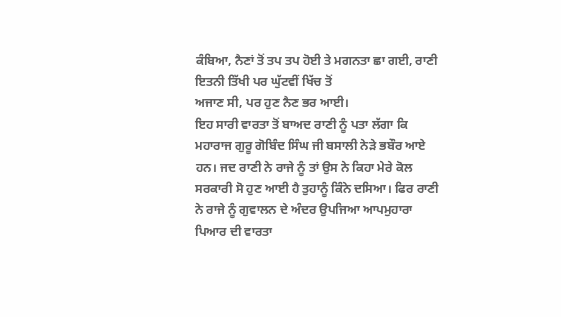ਕੰਬਿਆ, ਨੈਣਾਂ ਤੋਂ ਤਪ ਤਪ ਹੋਈ ਤੇ ਮਗਨਤਾ ਛਾ ਗਈ, ਰਾਣੀ ਇਤਨੀ ਤਿੱਖੀ ਪਰ ਘੁੱਟਵੀਂ ਖਿੱਚ ਤੋਂ
ਅਜਾਣ ਸੀ, ਪਰ ਹੁਣ ਨੈਣ ਭਰ ਆਈ।
ਇਹ ਸਾਰੀ ਵਾਰਤਾ ਤੋਂ ਬਾਅਦ ਰਾਣੀ ਨੂੰ ਪਤਾ ਲੱਗਾ ਕਿ ਮਹਾਰਾਜ ਗੁਰੂ ਗੋਬਿੰਦ ਸਿੰਘ ਜੀ ਬਸਾਲੀ ਨੇੜੇ ਭਬੌਰ ਆਏ ਹਨ। ਜਦ ਰਾਣੀ ਨੇ ਰਾਜੇ ਨੂੰ ਤਾਂ ਉਸ ਨੇ ਕਿਹਾ ਮੇਰੇ ਕੋਲ ਸਰਕਾਰੀ ਸੋ ਹੁਣ ਆਈ ਹੈ ਤੁਹਾਨੂੰ ਕਿੰਨੇ ਦਸਿਆ। ਫਿਰ ਰਾਣੀ ਨੇ ਰਾਜੇ ਨੂੰ ਗੁਵਾਲਨ ਦੇ ਅੰਦਰ ਉਪਜਿਆ ਆਪਮੁਹਾਰਾ ਪਿਆਰ ਦੀ ਵਾਰਤਾ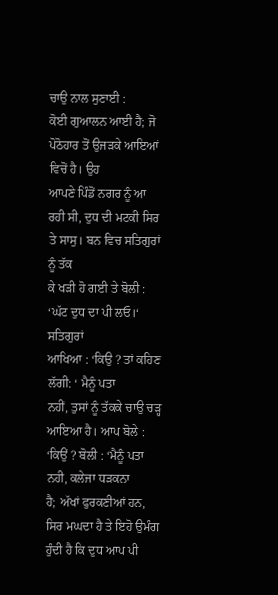ਚਾਉ ਨਾਲ ਸੁਣਾਈ :
ਕੋਈ ਗੁਆਲਨ ਆਈ ਹੈ; ਜੋ ਪੋਠੋਹਾਰ ਤੋਂ ਉਜੜਕੇ ਆਇਆਂ ਵਿਚੋਂ ਹੈ। ਉਹ
ਆਪਣੇ ਪਿੰਡੋਂ ਨਗਰ ਨੂੰ ਆ ਰਹੀ ਸੀ, ਦੁਧ ਦੀ ਮਟਕੀ ਸਿਰ ਤੇ ਸਾਸੁ। ਬਨ ਵਿਚ ਸਤਿਗੁਰਾਂ ਨੂੰ ਤੱਕ
ਕੇ ਖੜੀ ਹੋ ਗਈ ਤੇ ਬੋਲੀ : ‘ਘੱਟ ਦੁਧ ਦਾ ਪੀ ਲਓ।‘ ਸਤਿਗੁਰਾਂ
ਆਖਿਆ : ‘ਕਿਉ ? ਤਾਂ ਕਹਿਣ ਲੱਗੀ: ‘ ਮੈਨੂੰ ਪਤਾ
ਨਹੀਂ, ਤੁਸਾਂ ਨੂੰ ਤੱਕਕੇ ਚਾਉ ਚੜ੍ਹ ਆਇਆ ਹੈ। ਆਪ ਬੋਲੇ : ‘ਕਿਉਂ ? ਬੋਲੀ : ‘ਮੈਨੂੰ ਪਤਾ ਨਹੀ, ਕਲੇਜਾ ਧੜਕਨਾ
ਹੈ; ਅੱਖਾਂ ਫੁਰਕਣੀਆਂ ਹਨ, ਸਿਰ ਮਘਦਾ ਹੈ ਤੇ ਇਹੋ ਉਮੰਗ ਹੁੰਦੀ ਹੈ ਕਿ ਦੁਧ ਆਪ ਪੀ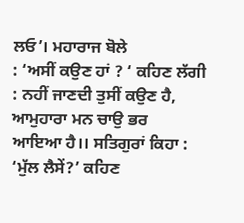ਲਓ’। ਮਹਾਰਾਜ ਬੋਲੇ
: ‘ਅਸੀਂ ਕਉਣ ਹਾਂ ? ‘ ਕਹਿਣ ਲੱਗੀ : ਨਹੀਂ ਜਾਣਦੀ ਤੁਸੀਂ ਕਉਣ ਹੈ, ਆਮੁਹਾਰਾ ਮਨ ਚਾਉ ਭਰ
ਆਇਆ ਹੈ।। ਸਤਿਗੁਰਾਂ ਕਿਹਾ : ‘ਮੁੱਲ ਲੈਸੇਂ?’ ਕਹਿਣ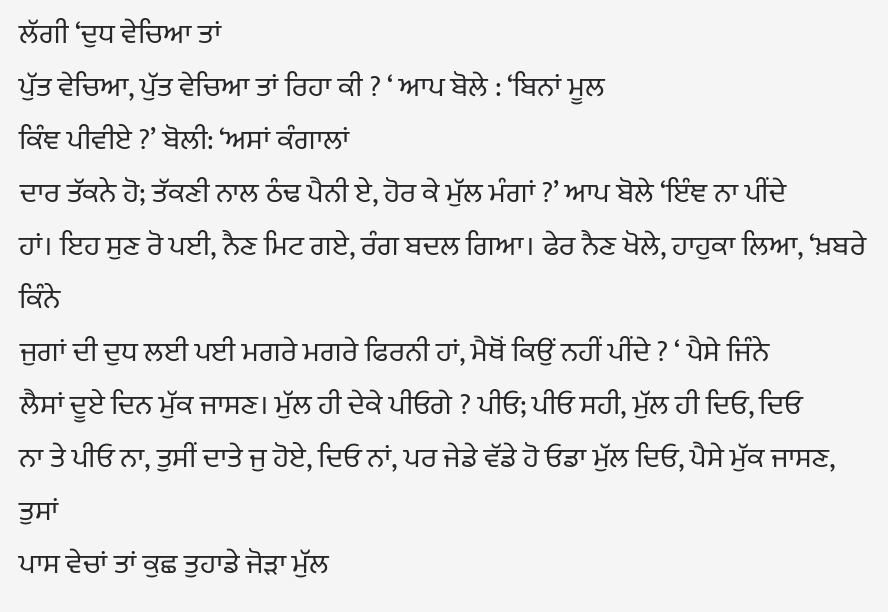ਲੱਗੀ ‘ਦੁਧ ਵੇਚਿਆ ਤਾਂ
ਪੁੱਤ ਵੇਚਿਆ, ਪੁੱਤ ਵੇਚਿਆ ਤਾਂ ਰਿਹਾ ਕੀ ? ‘ ਆਪ ਬੋਲੇ : ‘ਬਿਨਾਂ ਮੂਲ
ਕਿੰਞ ਪੀਵੀਏ ?’ ਬੋਲੀ: ‘ਅਸਾਂ ਕੰਗਾਲਾਂ
ਦਾਰ ਤੱਕਨੇ ਹੋ; ਤੱਕਣੀ ਨਾਲ ਠੰਢ ਪੈਨੀ ਏ, ਹੋਰ ਕੇ ਮੁੱਲ ਮੰਗਾਂ ?’ ਆਪ ਬੋਲੇ ‘ਇੰਞ ਨਾ ਪੀਂਦੇ
ਹਾਂ। ਇਹ ਸੁਣ ਰੋ ਪਈ, ਨੈਣ ਮਿਟ ਗਏ, ਰੰਗ ਬਦਲ ਗਿਆ। ਫੇਰ ਨੈਣ ਖੋਲੇ, ਹਾਹੁਕਾ ਲਿਆ, ‘ਖ਼ਬਰੇ ਕਿੰਨੇ
ਜੁਗਾਂ ਦੀ ਦੁਧ ਲਈ ਪਈ ਮਗਰੇ ਮਗਰੇ ਫਿਰਨੀ ਹਾਂ, ਮੈਥੋਂ ਕਿਉਂ ਨਹੀਂ ਪੀਂਦੇ ? ‘ ਪੈਸੇ ਜਿੰਨੇ
ਲੈਸਾਂ ਦੂਏ ਦਿਨ ਮੁੱਕ ਜਾਸਣ। ਮੁੱਲ ਹੀ ਦੇਕੇ ਪੀਓਗੇ ? ਪੀਓ; ਪੀਓ ਸਹੀ, ਮੁੱਲ ਹੀ ਦਿਓ, ਦਿਓ
ਨਾ ਤੇ ਪੀਓ ਨਾ, ਤੁਸੀਂ ਦਾਤੇ ਜੁ ਹੋਏ, ਦਿਓ ਨਾਂ, ਪਰ ਜੇਡੇ ਵੱਡੇ ਹੋ ਓਡਾ ਮੁੱਲ ਦਿਓ, ਪੈਸੇ ਮੁੱਕ ਜਾਸਣ, ਤੁਸਾਂ
ਪਾਸ ਵੇਚਾਂ ਤਾਂ ਕੁਛ ਤੁਹਾਡੇ ਜੋੜਾ ਮੁੱਲ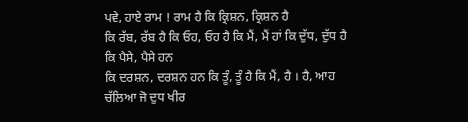ਪਵੇ, ਹਾਏ ਰਾਮ ! ਰਾਮ ਹੈ ਕਿ ਕ੍ਰਿਸ਼ਨ, ਕ੍ਰਿਸ਼ਨ ਹੈ
ਕਿ ਰੱਬ, ਰੱਬ ਹੈ ਕਿ ਓਹ, ਓਹ ਹੈ ਕਿ ਮੈਂ, ਮੈਂ ਹਾਂ ਕਿ ਦੁੱਧ, ਦੁੱਧ ਹੈ ਕਿ ਪੈਸੇ, ਪੈਸੇ ਹਨ
ਕਿ ਦਰਸ਼ਨ, ਦਰਸ਼ਨ ਹਨ ਕਿ ਤੂੰ, ਤੂੰ ਹੈ ਕਿ ਮੈਂ, ਹੈ । ਹੈ, ਆਹ ਚੱਲਿਆ ਜੋ ਦੁਧ ਖੀਰ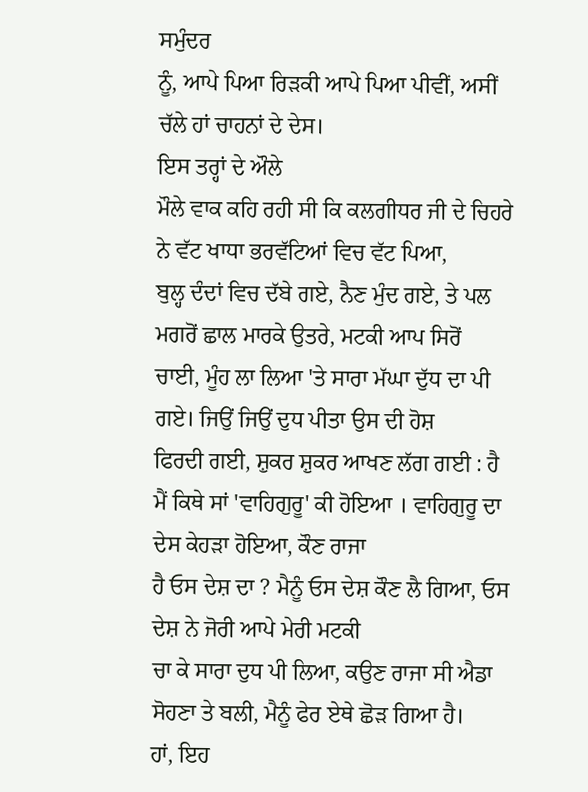ਸਮੁੰਦਰ
ਨੂੰ, ਆਪੇ ਪਿਆ ਰਿੜਕੀ ਆਪੇ ਪਿਆ ਪੀਵੀਂ, ਅਸੀਂ ਚੱਲੇ ਹਾਂ ਚਾਹਨਾਂ ਦੇ ਦੇਸ।
ਇਸ ਤਰ੍ਹਾਂ ਦੇ ਔਲੇ
ਮੌਲੇ ਵਾਕ ਕਹਿ ਰਹੀ ਸੀ ਕਿ ਕਲਗੀਧਰ ਜੀ ਦੇ ਚਿਹਰੇ ਨੇ ਵੱਟ ਖਾਧਾ ਭਰਵੱਟਿਆਂ ਵਿਚ ਵੱਟ ਪਿਆ,
ਬੁਲ੍ਹ ਦੰਦਾਂ ਵਿਚ ਦੱਬੇ ਗਏ, ਨੈਣ ਮੁੰਦ ਗਏ, ਤੇ ਪਲ ਮਗਰੋਂ ਛਾਲ ਮਾਰਕੇ ਉਤਰੇ, ਮਟਕੀ ਆਪ ਸਿਰੋਂ
ਚਾਈ, ਮੂੰਹ ਲਾ ਲਿਆ 'ਤੇ ਸਾਰਾ ਮੱਘਾ ਦੁੱਧ ਦਾ ਪੀ ਗਏ। ਜਿਉਂ ਜਿਉਂ ਦੁਧ ਪੀਤਾ ਉਸ ਦੀ ਹੋਸ਼
ਫਿਰਦੀ ਗਈ, ਸ਼ੁਕਰ ਸ਼ੁਕਰ ਆਖਣ ਲੱਗ ਗਈ : ਹੈ ਮੈਂ ਕਿਥੇ ਸਾਂ 'ਵਾਹਿਗੁਰੂ' ਕੀ ਹੋਇਆ । ਵਾਹਿਗੁਰੂ ਦਾ ਦੇਸ ਕੇਹੜਾ ਹੋਇਆ, ਕੌਣ ਰਾਜਾ
ਹੈ ਓਸ ਦੇਸ਼ ਦਾ ? ਮੈਨੂੰ ਓਸ ਦੇਸ਼ ਕੌਣ ਲੈ ਗਿਆ, ਓਸ ਦੇਸ਼ ਨੇ ਜੋਰੀ ਆਪੇ ਮੇਰੀ ਮਟਕੀ
ਚਾ ਕੇ ਸਾਰਾ ਦੁਧ ਪੀ ਲਿਆ, ਕਉਣ ਰਾਜਾ ਸੀ ਐਡਾ ਸੋਹਣਾ ਤੇ ਬਲੀ, ਮੈਨੂੰ ਫੇਰ ਏਥੇ ਛੋੜ ਗਿਆ ਹੈ।
ਹਾਂ, ਇਹ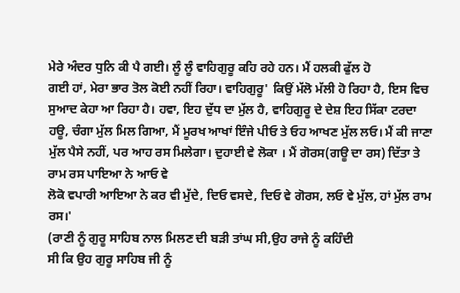ਮੇਰੇ ਅੰਦਰ ਧੁਨਿ ਕੀ ਪੈ ਗਈ। ਲੂੰ ਲੂੰ ਵਾਹਿਗੁਰੂ ਕਹਿ ਰਹੇ ਹਨ। ਮੈਂ ਹਲਕੀ ਫੁੱਲ ਹੋ
ਗਈ ਹਾਂ, ਮੇਰਾ ਭਾਰ ਤੋਲ ਕੋਈ ਨਹੀਂ ਰਿਹਾ। ਵਾਹਿਗੁਰੂ' ਕਿਉਂ ਮੱਲੋ ਮੱਲੀ ਹੋ ਰਿਹਾ ਹੈ, ਇਸ ਵਿਚ
ਸੁਆਦ ਕੇਹਾ ਆ ਰਿਹਾ ਹੈ। ਹਵਾ, ਇਹ ਦੁੱਧ ਦਾ ਮੁੱਲ ਹੈ, ਵਾਹਿਗੁਰੂ ਦੇ ਦੇਸ਼ ਇਹ ਸਿੱਕਾ ਟਰਦਾ
ਹਊ, ਚੰਗਾ ਮੁੱਲ ਮਿਲ ਗਿਆ, ਮੈਂ ਮੂਰਖ ਆਖਾਂ ਇੰਜੇ ਪੀਓ ਤੇ ਓਹ ਆਖਣ ਮੁੱਲ ਲਓ। ਮੈਂ ਕੀ ਜਾਣਾ
ਮੁੱਲ ਪੈਸੇ ਨਹੀਂ, ਪਰ ਆਹ ਰਸ ਮਿਲੇਗਾ। ਦੁਹਾਈ ਵੇ ਲੋਕਾ । ਮੈਂ ਗੋਰਸ(ਗਊ ਦਾ ਰਸ) ਦਿੱਤਾ ਤੇ ਰਾਮ ਰਸ ਪਾਇਆ ਨੇ ਆਓ ਵੇ
ਲੋਕੋ ਵਪਾਰੀ ਆਇਆ ਨੇ ਕਰ ਵੀ ਮੁੱਦੇ, ਦਿਓ ਵਸਦੇ, ਦਿਓ ਵੇ ਗੋਰਸ, ਲਓ ਵੇ ਮੁੱਲ, ਹਾਂ ਮੁੱਲ ਰਾਮ
ਰਸ।'
(ਰਾਣੀ ਨੂੰ ਗੁਰੂ ਸਾਹਿਬ ਨਾਲ ਮਿਲਣ ਦੀ ਬੜੀ ਤਾਂਘ ਸੀ,ਉਹ ਰਾਜੇ ਨੂੰ ਕਹਿੰਦੀ
ਸੀ ਕਿ ਉਹ ਗੁਰੂ ਸਾਹਿਬ ਜੀ ਨੂੰ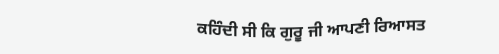ਕਹਿੰਦੀ ਸੀ ਕਿ ਗੁਰੂ ਜੀ ਆਪਣੀ ਰਿਆਸਤ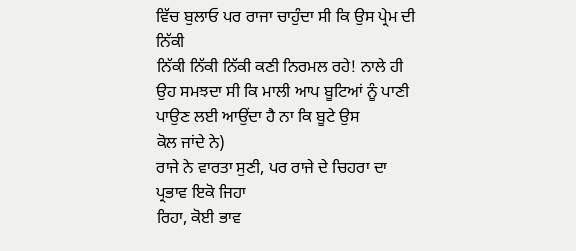ਵਿੱਚ ਬੁਲਾਓ ਪਰ ਰਾਜਾ ਚਾਹੁੰਦਾ ਸੀ ਕਿ ਉਸ ਪ੍ਰੇਮ ਦੀ ਨਿੱਕੀ
ਨਿੱਕੀ ਨਿੱਕੀ ਨਿੱਕੀ ਕਣੀ ਨਿਰਮਲ ਰਹੇ! ਨਾਲੇ ਹੀ ਉਹ ਸਮਝਦਾ ਸੀ ਕਿ ਮਾਲੀ ਆਪ ਬੂਟਿਆਂ ਨੂੰ ਪਾਣੀ ਪਾਉਣ ਲਈ ਆਉਂਦਾ ਹੈ ਨਾ ਕਿ ਬੂਟੇ ਉਸ
ਕੋਲ ਜਾਂਦੇ ਨੇ)
ਰਾਜੇ ਨੇ ਵਾਰਤਾ ਸੁਣੀ, ਪਰ ਰਾਜੇ ਦੇ ਚਿਹਰਾ ਦਾ ਪ੍ਰਭਾਵ ਇਕੋ ਜਿਹਾ
ਰਿਹਾ, ਕੋਈ ਭਾਵ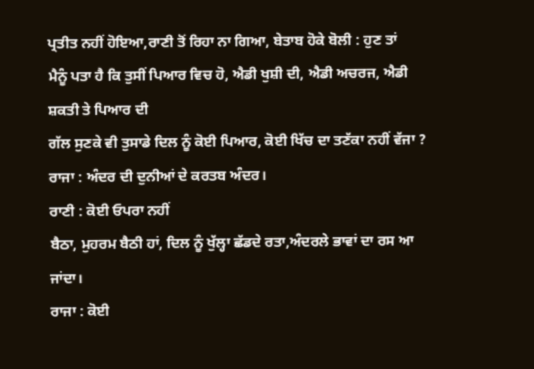ਪ੍ਰਤੀਤ ਨਹੀਂ ਹੋਇਆ,ਰਾਣੀ ਤੋਂ ਰਿਹਾ ਨਾ ਗਿਆ, ਬੇਤਾਬ ਹੋਕੇ ਬੋਲੀ : ਹੁਣ ਤਾਂ
ਮੈਨੂੰ ਪਤਾ ਹੈ ਕਿ ਤੁਸੀਂ ਪਿਆਰ ਵਿਚ ਹੋ, ਐਡੀ ਖੁਸ਼ੀ ਦੀ, ਐਡੀ ਅਚਰਜ, ਐਡੀ ਸ਼ਕਤੀ ਤੇ ਪਿਆਰ ਦੀ
ਗੱਲ ਸੁਣਕੇ ਵੀ ਤੁਸਾਡੇ ਦਿਲ ਨੂੰ ਕੋਈ ਪਿਆਰ, ਕੋਈ ਖਿੱਚ ਦਾ ਤਣੱਕਾ ਨਹੀਂ ਵੱਜਾ ?
ਰਾਜਾ : ਅੰਦਰ ਦੀ ਦੁਨੀਆਂ ਦੇ ਕਰਤਬ ਅੰਦਰ।
ਰਾਣੀ : ਕੋਈ ਓਪਰਾ ਨਹੀਂ
ਬੈਠਾ, ਮੁਹਰਮ ਬੈਠੀ ਹਾਂ, ਦਿਲ ਨੂੰ ਖੁੱਲ੍ਹਾ ਛੱਡਦੇ ਰਤਾ,ਅੰਦਰਲੇ ਭਾਵਾਂ ਦਾ ਰਸ ਆ ਜਾਂਦਾ।
ਰਾਜਾ : ਕੋਈ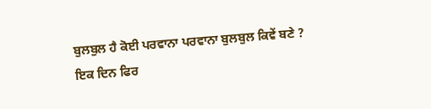ਬੁਲਬੁਲ ਹੈ ਕੋਈ ਪਰਵਾਨਾ ਪਰਵਾਨਾ ਬੁਲਬੁਲ ਕਿਵੇਂ ਬਣੇ ?
ਇਕ ਦਿਨ ਫਿਰ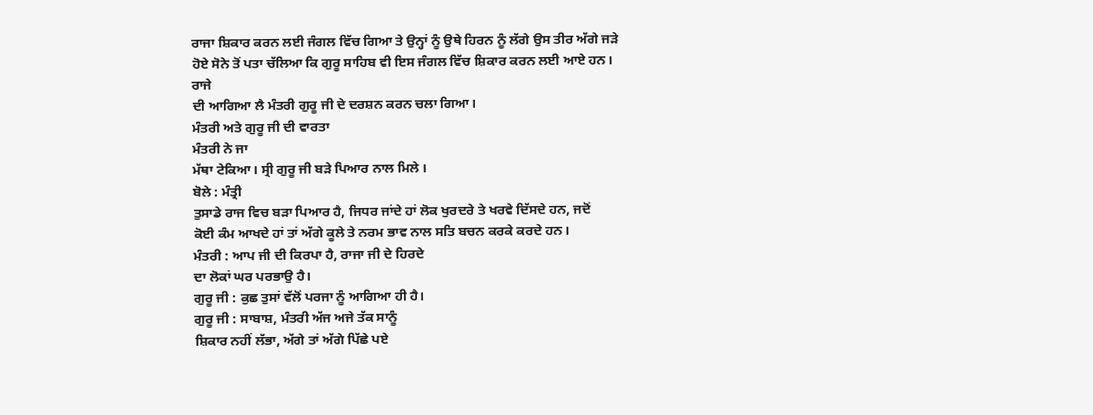ਰਾਜਾ ਸ਼ਿਕਾਰ ਕਰਨ ਲਈ ਜੰਗਲ ਵਿੱਚ ਗਿਆ ਤੇ ਉਨ੍ਹਾਂ ਨੂੰ ਉਥੇ ਹਿਰਨ ਨੂੰ ਲੱਗੇ ਉਸ ਤੀਰ ਅੱਗੇ ਜੜੇ
ਹੋਏ ਸੋਨੇ ਤੋਂ ਪਤਾ ਚੱਲਿਆ ਕਿ ਗੁਰੂ ਸਾਹਿਬ ਵੀ ਇਸ ਜੰਗਲ ਵਿੱਚ ਸ਼ਿਕਾਰ ਕਰਨ ਲਈ ਆਏ ਹਨ। ਰਾਜੇ
ਦੀ ਆਗਿਆ ਲੈ ਮੰਤਰੀ ਗੁਰੂ ਜੀ ਦੇ ਦਰਸ਼ਨ ਕਰਨ ਚਲਾ ਗਿਆ।
ਮੰਤਰੀ ਅਤੇ ਗੁਰੂ ਜੀ ਦੀ ਵਾਰਤਾ
ਮੰਤਰੀ ਨੇ ਜਾ
ਮੱਥਾ ਟੇਕਿਆ। ਸ੍ਰੀ ਗੁਰੂ ਜੀ ਬੜੇ ਪਿਆਰ ਨਾਲ ਮਿਲੇ ।
ਬੋਲੇ : ਮੰਤ੍ਰੀ
ਤੁਸਾਡੇ ਰਾਜ ਵਿਚ ਬੜਾ ਪਿਆਰ ਹੈ, ਜਿਧਰ ਜਾਂਦੇ ਹਾਂ ਲੋਕ ਖੁਰਦਰੇ ਤੇ ਖਰਵੇ ਦਿੱਸਦੇ ਹਨ, ਜਦੋਂ
ਕੋਈ ਕੰਮ ਆਖਦੇ ਹਾਂ ਤਾਂ ਅੱਗੇ ਕੂਲੇ ਤੇ ਨਰਮ ਭਾਵ ਨਾਲ ਸਤਿ ਬਚਨ ਕਰਕੇ ਕਰਦੇ ਹਨ।
ਮੰਤਰੀ : ਆਪ ਜੀ ਦੀ ਕਿਰਪਾ ਹੈ, ਰਾਜਾ ਜੀ ਦੇ ਹਿਰਦੇ
ਦਾ ਲੋਕਾਂ ਘਰ ਪਰਭਾਉ ਹੈ।
ਗੁਰੂ ਜੀ : ਕੁਛ ਤੁਸਾਂ ਵੱਲੋਂ ਪਰਜਾ ਨੂੰ ਆਗਿਆ ਹੀ ਹੈ।
ਗੁਰੂ ਜੀ : ਸਾਬਾਸ਼, ਮੰਤਰੀ ਅੱਜ ਅਜੇ ਤੱਕ ਸਾਨੂੰ
ਸ਼ਿਕਾਰ ਨਹੀਂ ਲੱਭਾ, ਅੱਗੇ ਤਾਂ ਅੱਗੇ ਪਿੱਛੇ ਪਏ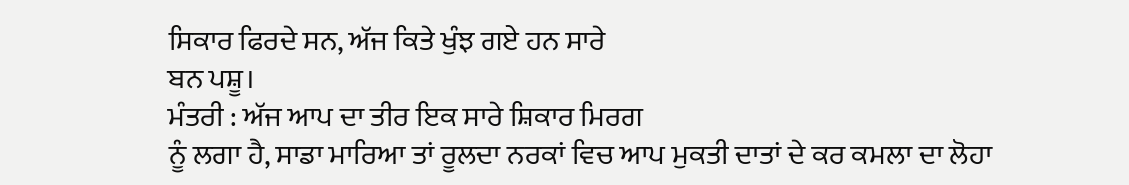ਸਿਕਾਰ ਫਿਰਦੇ ਸਨ, ਅੱਜ ਕਿਤੇ ਖੁੰਝ ਗਏ ਹਨ ਸਾਰੇ
ਬਨ ਪਸ਼ੂ।
ਮੰਤਰੀ : ਅੱਜ ਆਪ ਦਾ ਤੀਰ ਇਕ ਸਾਰੇ ਸ਼ਿਕਾਰ ਮਿਰਗ
ਨੂੰ ਲਗਾ ਹੈ, ਸਾਡਾ ਮਾਰਿਆ ਤਾਂ ਰੂਲਦਾ ਨਰਕਾਂ ਵਿਚ ਆਪ ਮੁਕਤੀ ਦਾਤਾਂ ਦੇ ਕਰ ਕਮਲਾ ਦਾ ਲੋਹਾ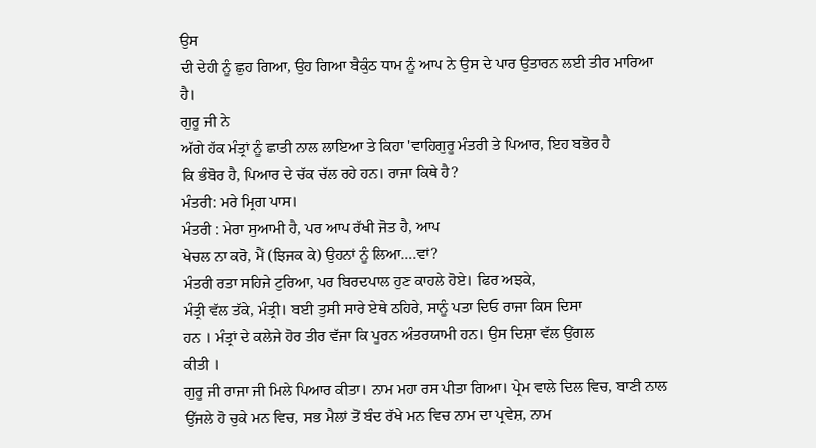ਉਸ
ਦੀ ਦੇਹੀ ਨੂੰ ਛੁਹ ਗਿਆ, ਉਹ ਗਿਆ ਬੈਕੁੰਠ ਧਾਮ ਨੂੰ ਆਪ ਨੇ ਉਸ ਦੇ ਪਾਰ ਉਤਾਰਨ ਲਈ ਤੀਰ ਮਾਰਿਆ
ਹੈ।
ਗੁਰੂ ਜੀ ਨੇ
ਅੱਗੇ ਹੱਕ ਮੰਤ੍ਰਾਂ ਨੂੰ ਛਾਤੀ ਨਾਲ ਲਾਇਆ ਤੇ ਕਿਹਾ 'ਵਾਹਿਗੁਰੂ ਮੰਤਰੀ ਤੇ ਪਿਆਰ, ਇਹ ਬਭੋਰ ਹੈ
ਕਿ ਭੰਬੋਰ ਹੈ, ਪਿਆਰ ਦੇ ਚੱਕ ਚੱਲ ਰਹੇ ਹਨ। ਰਾਜਾ ਕਿਥੇ ਹੈ?
ਮੰਤਰੀ: ਮਰੇ ਮ੍ਰਿਗ ਪਾਸ।
ਮੰਤਰੀ : ਮੇਰਾ ਸੁਆਮੀ ਹੈ, ਪਰ ਆਪ ਰੱਖੀ ਜੋਤ ਹੈ, ਆਪ
ਖੇਚਲ ਨਾ ਕਰੋ, ਮੈਂ (ਝਿਜਕ ਕੇ) ਉਹਨਾਂ ਨੂੰ ਲਿਆ….ਵਾਂ?
ਮੰਤਰੀ ਰਤਾ ਸਹਿਜੇ ਟੁਰਿਆ, ਪਰ ਬਿਰਦਪਾਲ ਹੁਣ ਕਾਹਲੇ ਹੋਏ। ਫਿਰ ਅਝਕੇ,
ਮੰਤ੍ਰੀ ਵੱਲ ਤੱਕੇ, ਮੰਤ੍ਰੀ। ਬਈ ਤੁਸੀ ਸਾਰੇ ਏਥੇ ਠਹਿਰੇ, ਸਾਨੂੰ ਪਤਾ ਦਿਓ ਰਾਜਾ ਕਿਸ ਦਿਸਾ
ਹਨ । ਮੰਤ੍ਰਾਂ ਦੇ ਕਲੇਜੇ ਹੋਰ ਤੀਰ ਵੱਜਾ ਕਿ ਪੂਰਨ ਅੰਤਰਯਾਮੀ ਹਨ। ਉਸ ਦਿਸ਼ਾ ਵੱਲ ਉਂਗਲ
ਕੀਤੀ ।
ਗੁਰੂ ਜੀ ਰਾਜਾ ਜੀ ਮਿਲੇ ਪਿਆਰ ਕੀਤਾ। ਨਾਮ ਮਹਾ ਰਸ ਪੀਤਾ ਗਿਆ। ਪ੍ਰੇਮ ਵਾਲੇ ਦਿਲ ਵਿਚ, ਬਾਣੀ ਨਾਲ
ਉੱਜਲੇ ਹੋ ਚੁਕੇ ਮਨ ਵਿਚ, ਸਭ ਮੈਲਾਂ ਤੋਂ ਬੰਦ ਰੱਖੇ ਮਨ ਵਿਚ ਨਾਮ ਦਾ ਪ੍ਰਵੇਸ਼, ਨਾਮ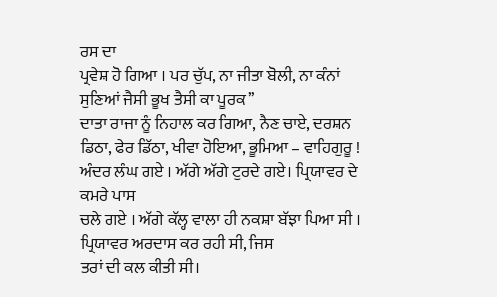ਰਸ ਦਾ
ਪ੍ਰਵੇਸ਼ ਹੋ ਗਿਆ । ਪਰ ਚੁੱਪ, ਨਾ ਜੀਤਾ ਬੋਲੀ, ਨਾ ਕੰਨਾਂ ਸੁਣਿਆਂ ਜੈਸੀ ਭੂਖ ਤੈਸੀ ਕਾ ਪੂਰਕ’’
ਦਾਤਾ ਰਾਜਾ ਨੂੰ ਨਿਹਾਲ ਕਰ ਗਿਆ, ਨੈਣ ਚਾਏ, ਦਰਸ਼ਨ ਡਿਠਾ, ਫੇਰ ਡਿੱਠਾ, ਖੀਵਾ ਹੋਇਆ, ਭੂਮਿਆ – ਵਾਹਿਗੁਰੂ !
ਅੰਦਰ ਲੰਘ ਗਏ । ਅੱਗੇ ਅੱਗੇ ਟੁਰਦੇ ਗਏ। ਪ੍ਰਿਯਾਵਰ ਦੇ ਕਮਰੇ ਪਾਸ
ਚਲੇ ਗਏ । ਅੱਗੇ ਕੱਲ੍ਹ ਵਾਲਾ ਹੀ ਨਕਸ਼ਾ ਬੱਝਾ ਪਿਆ ਸੀ । ਪ੍ਰਿਯਾਵਰ ਅਰਦਾਸ ਕਰ ਰਹੀ ਸੀ, ਜਿਸ
ਤਰਾਂ ਦੀ ਕਲ ਕੀਤੀ ਸੀ।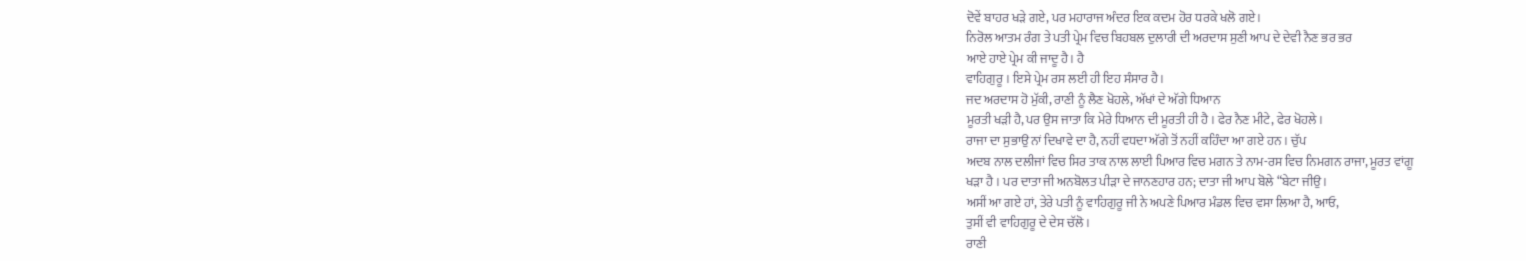ਦੋਵੇਂ ਬਾਹਰ ਖੜੇ ਗਏ, ਪਰ ਮਹਾਰਾਜ ਅੰਦਰ ਇਕ ਕਦਮ ਹੋਰ ਧਰਕੇ ਖਲੋ ਗਏ।
ਨਿਰੋਲ ਆਤਮ ਰੰਗ ਤੇ ਪਤੀ ਪ੍ਰੇਮ ਵਿਚ ਬਿਹਬਲ ਦੁਲਾਰੀ ਦੀ ਅਰਦਾਸ ਸੁਣੀ ਆਪ ਦੇ ਦੇਵੀ ਨੈਣ ਭਰ ਭਰ
ਆਏ ਹਾਏ ਪ੍ਰੇਮ ਕੀ ਜਾਦੂ ਹੈ। ਹੈ
ਵਾਹਿਗੁਰੂ । ਇਸੇ ਪ੍ਰੇਮ ਰਸ ਲਈ ਹੀ ਇਹ ਸੰਸਾਰ ਹੈ।
ਜਦ ਅਰਦਾਸ ਹੋ ਮੁੱਕੀ, ਰਾਣੀ ਨੂੰ ਲੈਣ ਖੋਹਲੇ, ਅੱਖਾਂ ਦੇ ਅੱਗੇ ਧਿਆਨ
ਮੂਰਤੀ ਖੜੀ ਹੈ, ਪਰ ਉਸ ਜਾਤਾ ਕਿ ਮੇਰੇ ਧਿਆਨ ਦੀ ਮੂਰਤੀ ਹੀ ਹੈ । ਫੇਰ ਨੈਣ ਮੀਟੇ, ਫੇਰ ਖੋਹਲੇ।
ਰਾਜਾ ਦਾ ਸੁਭਾਉ ਨਾਂ ਦਿਖਾਵੇ ਦਾ ਹੈ, ਨਹੀਂ ਵਧਦਾ ਅੱਗੇ ਤੋਂ ਨਹੀਂ ਕਹਿੰਦਾ ਆ ਗਏ ਹਨ । ਚੁੱਪ
ਅਦਬ ਨਾਲ ਦਲੀਜਾਂ ਵਿਚ ਸਿਰ ਤਾਕ ਨਾਲ ਲਾਈ ਪਿਆਰ ਵਿਚ ਮਗਨ ਤੇ ਨਾਮ-ਰਸ ਵਿਚ ਨਿਮਗਨ ਰਾਜਾ, ਮੂਰਤ ਵਾਂਗੂ
ਖੜਾ ਹੈ । ਪਰ ਦਾਤਾ ਜੀ ਅਨਬੋਲਤ ਪੀੜਾ ਦੇ ਜਾਨਣਹਾਰ ਹਨ; ਦਾਤਾ ਜੀ ਆਪ ਬੋਲੇ “ਬੇਟਾ ਜੀਉ ।
ਅਸੀਂ ਆ ਗਏ ਹਾਂ, ਤੇਰੇ ਪਤੀ ਨੂੰ ਵਾਹਿਗੁਰੂ ਜੀ ਨੇ ਅਪਣੇ ਪਿਆਰ ਮੰਡਲ ਵਿਚ ਵਸਾ ਲਿਆ ਹੈ, ਆਓ,
ਤੁਸੀਂ ਵੀ ਵਾਹਿਗੁਰੂ ਦੇ ਦੇਸ ਚੱਲੋ।
ਰਾਣੀ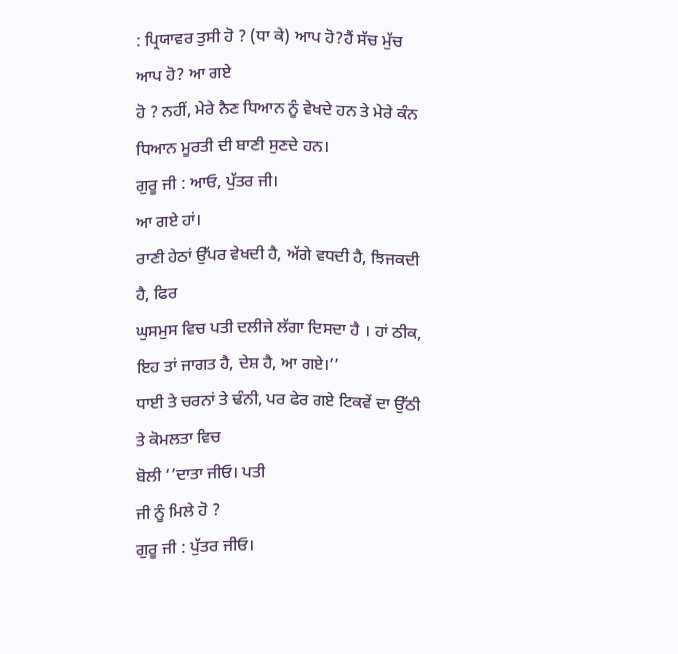: ਪ੍ਰਿਯਾਵਰ ਤੁਸੀ ਹੋ ? (ਧਾ ਕੇ) ਆਪ ਹੋ?ਹੈਂ ਸੱਚ ਮੁੱਚ ਆਪ ਹੋ? ਆ ਗਏ
ਹੋ ? ਨਹੀਂ, ਮੇਰੇ ਨੈਣ ਧਿਆਨ ਨੂੰ ਵੇਖਦੇ ਹਨ ਤੇ ਮੇਰੇ ਕੰਨ ਧਿਆਨ ਮੂਰਤੀ ਦੀ ਬਾਣੀ ਸੁਣਦੇ ਹਨ।
ਗੁਰੂ ਜੀ : ਆਓ, ਪੁੱਤਰ ਜੀ।
ਆ ਗਏ ਹਾਂ।
ਰਾਣੀ ਹੇਠਾਂ ਉੱਪਰ ਵੇਖਦੀ ਹੈ, ਅੱਗੇ ਵਧਦੀ ਹੈ, ਝਿਜਕਦੀ ਹੈ, ਫਿਰ
ਘੁਸਮੁਸ ਵਿਚ ਪਤੀ ਦਲੀਜੇ ਲੱਗਾ ਦਿਸਦਾ ਹੈ । ਹਾਂ ਠੀਕ, ਇਹ ਤਾਂ ਜਾਗਤ ਹੈ, ਦੇਸ਼ ਹੈ, ਆ ਗਏ।’’
ਧਾਈ ਤੇ ਚਰਨਾਂ ਤੇ ਢੰਨੀ, ਪਰ ਫੇਰ ਗਏ ਟਿਕਵੇਂ ਦਾ ਉੱਠੀ ਤੇ ਕੋਮਲਤਾ ਵਿਚ
ਬੋਲੀ ‘’ਦਾਤਾ ਜੀਓ। ਪਤੀ
ਜੀ ਨੂੰ ਮਿਲੇ ਹੋ ?
ਗੁਰੂ ਜੀ : ਪੁੱਤਰ ਜੀਓ।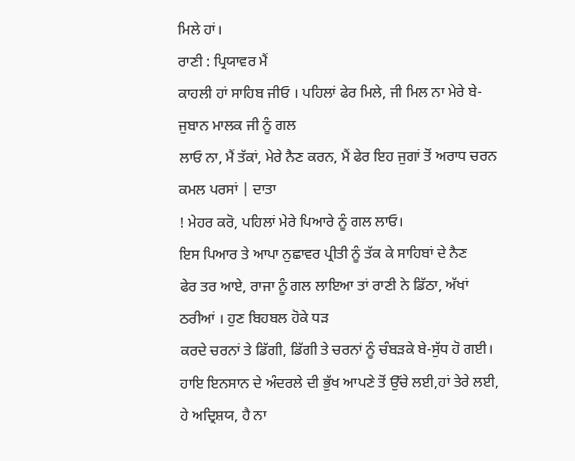ਮਿਲੇ ਹਾਂ।
ਰਾਣੀ : ਪ੍ਰਿਯਾਵਰ ਮੈਂ
ਕਾਹਲੀ ਹਾਂ ਸਾਹਿਬ ਜੀਓ । ਪਹਿਲਾਂ ਫੇਰ ਮਿਲੇ, ਜੀ ਮਿਲ ਨਾ ਮੇਰੇ ਬੇ-ਜੁਬਾਨ ਮਾਲਕ ਜੀ ਨੂੰ ਗਲ
ਲਾਓ ਨਾ, ਮੈਂ ਤੱਕਾਂ, ਮੇਰੇ ਨੈਣ ਕਰਨ, ਮੈਂ ਫੇਰ ਇਹ ਜੁਗਾਂ ਤੋਂ ਅਰਾਧ ਚਰਨ ਕਮਲ ਪਰਸਾਂ | ਦਾਤਾ
! ਮੇਹਰ ਕਰੋ, ਪਹਿਲਾਂ ਮੇਰੇ ਪਿਆਰੇ ਨੂੰ ਗਲ ਲਾਓ।
ਇਸ ਪਿਆਰ ਤੇ ਆਪਾ ਨੁਛਾਵਰ ਪ੍ਰੀਤੀ ਨੂੰ ਤੱਕ ਕੇ ਸਾਹਿਬਾਂ ਦੇ ਨੈਣ
ਫੇਰ ਤਰ ਆਏ, ਰਾਜਾ ਨੂੰ ਗਲ ਲਾਇਆ ਤਾਂ ਰਾਣੀ ਨੇ ਡਿੱਠਾ, ਅੱਖਾਂ ਠਰੀਆਂ । ਹੁਣ ਬਿਹਬਲ ਹੋਕੇ ਧੜ
ਕਰਦੇ ਚਰਨਾਂ ਤੇ ਡਿੱਗੀ, ਡਿੱਗੀ ਤੇ ਚਰਨਾਂ ਨੂੰ ਚੰਬੜਕੇ ਬੇ-ਸੁੱਧ ਹੋ ਗਈ।
ਹਾਇ ਇਨਸਾਨ ਦੇ ਅੰਦਰਲੇ ਦੀ ਭੁੱਖ ਆਪਣੇ ਤੋਂ ਉੱਚੇ ਲਈ,ਹਾਂ ਤੇਰੇ ਲਈ, ਹੇ ਅਦ੍ਰਿਸ਼ਯ, ਹੈ ਨਾ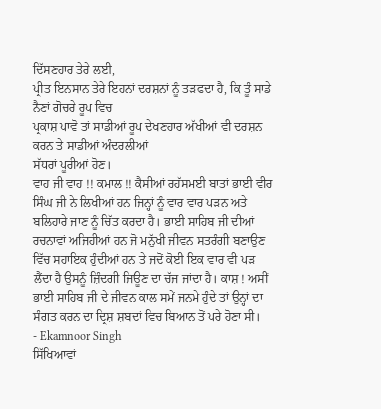ਦਿੱਸਣਹਾਰ ਤੇਰੇ ਲਈ,
ਪ੍ਰੀਤ ਇਨਸਾਨ ਤੇਰੇ ਇਹਨਾਂ ਦਰਸ਼ਨਾਂ ਨੂੰ ਤੜਫਦਾ ਹੈ, ਕਿ ਤੂੰ ਸਾਡੇ ਨੈਣਾਂ ਗੋਚਰੇ ਰੂਪ ਵਿਚ
ਪ੍ਰਕਾਸ਼ ਪਾਵੋ ਤਾਂ ਸਾਡੀਆਂ ਰੂਪ ਦੇਖਣਹਾਰ ਅੱਖੀਆਂ ਵੀ ਦਰਸ਼ਨ ਕਰਨ ਤੇ ਸਾਡੀਆਂ ਅੰਦਰਲੀਆਂ
ਸੱਧਰਾਂ ਪੂਰੀਆਂ ਹੋਣ।
ਵਾਹ ਜੀ ਵਾਹ !! ਕਮਾਲ !! ਕੈਸੀਆਂ ਰਹੱਸਮਈ ਬਾਤਾਂ ਭਾਈ ਵੀਰ ਸਿੰਘ ਜੀ ਨੇ ਲਿਖੀਆਂ ਹਨ ਜਿਨ੍ਹਾਂ ਨੂੰ ਵਾਰ ਵਾਰ ਪੜਨ ਅਤੇ ਬਲਿਹਾਰੇ ਜਾਣ ਨੂੰ ਚਿੱਤ ਕਰਦਾ ਹੈ। ਭਾਈ ਸਾਹਿਬ ਜੀ ਦੀਆਂ ਰਚਨਾਵਾਂ ਅਜਿਹੀਆਂ ਹਨ ਜੋ ਮਨੁੱਖੀ ਜੀਵਨ ਸਤਰੰਗੀ ਬਣਾਉਣ ਵਿੱਚ ਸਹਾਇਕ ਹੁੰਦੀਆਂ ਹਨ ਤੇ ਜਦੋਂ ਕੋਈ ਇਕ ਵਾਰ ਵੀ ਪੜ ਲੈਂਦਾ ਹੈ ਉਸਨੂੰ ਜ਼ਿੰਦਗੀ ਜਿਊਣ ਦਾ ਚੱਜ ਜਾਂਦਾ ਹੈ। ਕਾਸ਼ ! ਅਸੀਂ ਭਾਈ ਸਾਹਿਬ ਜੀ ਦੇ ਜੀਵਨ ਕਾਲ ਸਮੇਂ ਜਨਮੇ ਹੁੰਦੇ ਤਾਂ ਉਨ੍ਹਾਂ ਦਾ ਸੰਗਤ ਕਰਨ ਦਾ ਦ੍ਰਿਸ਼ ਸ਼ਬਦਾਂ ਵਿਚ ਬਿਆਨ ਤੋਂ ਪਰੇ ਹੋਣਾ ਸੀ।
- Ekamnoor Singh
ਸਿੱਖਿਆਵਾਂ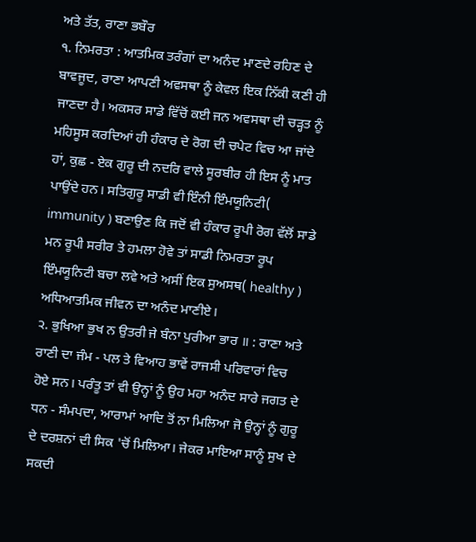ਅਤੇ ਤੱਤ, ਰਾਣਾ ਭਬੌਰ
੧. ਨਿਮਰਤਾ : ਆਤਮਿਕ ਤਰੰਗਾਂ ਦਾ ਅਨੰਦ ਮਾਣਦੇ ਰਹਿਣ ਦੇ ਬਾਵਜੂਦ, ਰਾਣਾ ਆਪਣੀ ਅਵਸਥਾ ਨੂੰ ਕੇਵਲ ਇਕ ਨਿੱਕੀ ਕਣੀ ਹੀ ਜਾਣਦਾ ਹੈ। ਅਕਸਰ ਸਾਡੇ ਵਿੱਚੋਂ ਕਈ ਜਨ ਅਵਸਥਾ ਦੀ ਚੜ੍ਹਤ ਨੂੰ ਮਹਿਸੂਸ ਕਰਦਿਆਂ ਹੀ ਹੰਕਾਰ ਦੇ ਰੋਗ ਦੀ ਚਪੇਟ ਵਿਚ ਆ ਜਾਂਦੇ ਹਾਂ, ਕੁਛ - ਏਕ ਗੁਰੂ ਦੀ ਨਦਰਿ ਵਾਲੇ ਸੂਰਬੀਰ ਹੀ ਇਸ ਨੂੰ ਮਾਤ ਪਾਉਂਦੇ ਹਨ। ਸਤਿਗੁਰੂ ਸਾਡੀ ਵੀ ਇੰਨੀ ਇੰਮਯੂਨਿਟੀ( immunity ) ਬਣਾਉਣ ਕਿ ਜਦੋਂ ਵੀ ਹੰਕਾਰ ਰੂਪੀ ਰੋਗ ਵੱਲੋਂ ਸਾਡੇ ਮਨ ਰੂਪੀ ਸਰੀਰ ਤੇ ਹਮਲਾ ਹੋਵੇ ਤਾਂ ਸਾਡੀ ਨਿਮਰਤਾ ਰੂਪ ਇੰਮਯੂਨਿਟੀ ਬਚਾ ਲਵੇ ਅਤੇ ਅਸੀਂ ਇਕ ਸੁਅਸਥ( healthy ) ਅਧਿਆਤਮਿਕ ਜੀਵਨ ਦਾ ਅਨੰਦ ਮਾਣੀਏ।
੨. ਭੁਖਿਆ ਭੁਖ ਨ ਉਤਰੀ ਜੇ ਬੰਨਾ ਪੁਰੀਆ ਭਾਰ ॥ : ਰਾਣਾ ਅਤੇ ਰਾਣੀ ਦਾ ਜੰਮ - ਪਲ ਤੇ ਵਿਆਹ ਭਾਵੇਂ ਰਾਜਸੀ ਪਰਿਵਾਰਾਂ ਵਿਚ ਹੋਏ ਸਨ। ਪਰੰਤੂ ਤਾਂ ਵੀ ਉਨ੍ਹਾਂ ਨੂੰ ਉਹ ਮਹਾ ਅਨੰਦ ਸਾਰੇ ਜਗਤ ਦੇ ਧਨ - ਸੰਮਪਦਾ, ਆਰਾਮਾਂ ਆਦਿ ਤੋਂ ਨਾ ਮਿਲਿਆ ਜੋ ਉਨ੍ਹਾਂ ਨੂੰ ਗੁਰੂ ਦੇ ਦਰਸ਼ਨਾਂ ਦੀ ਸਿਕ 'ਚੋਂ ਮਿਲਿਆ। ਜੇਕਰ ਮਾਇਆ ਸਾਨੂੰ ਸੁਖ ਦੇ ਸਕਦੀ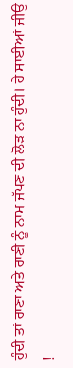ਹੁੰਦੀ ਤਾਂ ਰਾਣਾ ਅਤੇ ਰਾਣੀ ਨੂੰ ਨਾਮ ਜੱਪਣ ਦੀ ਲੋੜ ਨਾ ਹੁੰਦੀ। ਹੇ ਸਾਈਆਂ ਜੀਉ !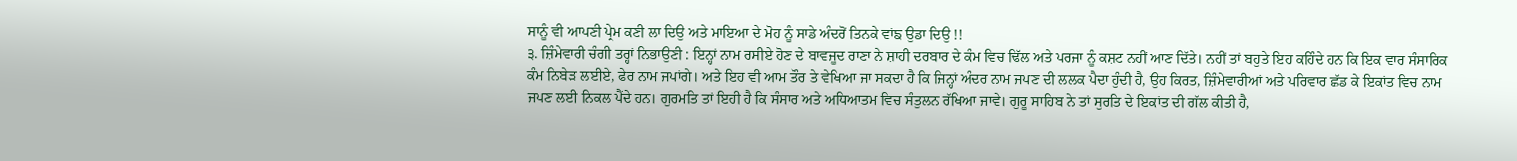ਸਾਨੂੰ ਵੀ ਆਪਣੀ ਪ੍ਰੇਮ ਕਣੀ ਲਾ ਦਿਉ ਅਤੇ ਮਾਇਆ ਦੇ ਮੋਹ ਨੂੰ ਸਾਡੇ ਅੰਦਰੋਂ ਤਿਨਕੇ ਵਾਂਙ ਉਡਾ ਦਿਉ !!
੩. ਜ਼ਿੰਮੇਵਾਰੀ ਚੰਗੀ ਤਰ੍ਹਾਂ ਨਿਭਾਉਣੀ : ਇਨ੍ਹਾਂ ਨਾਮ ਰਸੀਏ ਹੋਣ ਦੇ ਬਾਵਜੂਦ ਰਾਣਾ ਨੇ ਸ਼ਾਹੀ ਦਰਬਾਰ ਦੇ ਕੰਮ ਵਿਚ ਢਿੱਲ ਅਤੇ ਪਰਜਾ ਨੂੰ ਕਸ਼ਟ ਨਹੀਂ ਆਣ ਦਿੱਤੇ। ਨਹੀਂ ਤਾਂ ਬਹੁਤੇ ਇਹ ਕਹਿੰਦੇ ਹਨ ਕਿ ਇਕ ਵਾਰ ਸੰਸਾਰਿਕ ਕੰਮ ਨਿਬੇੜ ਲਈਏ, ਫੇਰ ਨਾਮ ਜਪਾਂਗੇ। ਅਤੇ ਇਹ ਵੀ ਆਮ ਤੌਰ ਤੇ ਵੇਖਿਆ ਜਾ ਸਕਦਾ ਹੈ ਕਿ ਜਿਨ੍ਹਾਂ ਅੰਦਰ ਨਾਮ ਜਪਣ ਦੀ ਲਲਕ ਪੈਦਾ ਹੁੰਦੀ ਹੈ, ਉਹ ਕਿਰਤ, ਜ਼ਿੰਮੇਵਾਰੀਆਂ ਅਤੇ ਪਰਿਵਾਰ ਛੱਡ ਕੇ ਇਕਾਂਤ ਵਿਚ ਨਾਮ ਜਪਣ ਲਈ ਨਿਕਲ ਪੈਂਦੇ ਹਨ। ਗੁਰਮਤਿ ਤਾਂ ਇਹੀ ਹੈ ਕਿ ਸੰਸਾਰ ਅਤੇ ਅਧਿਆਤਮ ਵਿਚ ਸੰਤੁਲਨ ਰੱਖਿਆ ਜਾਵੇ। ਗੁਰੂ ਸਾਹਿਬ ਨੇ ਤਾਂ ਸੁਰਤਿ ਦੇ ਇਕਾਂਤ ਦੀ ਗੱਲ ਕੀਤੀ ਹੈ,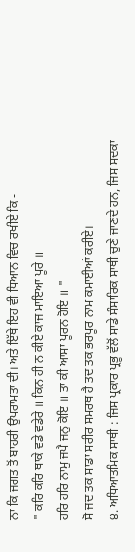ਨਾ ਕਿ ਜਗਤ ਤੋਂ ਬਾਹਰੀ ਉਪਰਾਮਤਾ ਦੀ। ਅਤੇ ਇੱਥੇ ਇਹ ਵੀ ਧਿਆਨ ਵਿਚ ਰਖੀਏ ਕਿ -
" ਕਰਿ ਕਰਿ ਥਾਕੇ ਵਡੇ ਵਡੇਰੇ ॥ ਕਿਨ ਹੀ ਨ ਕੀਏ ਕਾਜ ਮਾਇਆ ਪੂਰੇ ॥
ਹਰਿ ਹਰਿ ਨਾਮੁ ਜਪੈ ਜਨੁ ਕੋਇ ॥ ਤਾ ਕੀ ਆਸਾ ਪੂਰਨ ਹੋਇ ॥ "
ਸੋ ਜਦ ਤਕ ਸਾਡਾ ਸਰੀਰ ਸਮਰਥ ਹੈ ਤਦ ਤਕ ਭਰਪੂਰ ਨਾਮ ਕਮਾਈਆਂ ਕਰੀਏ।
੪. ਅਧਿਆਤਮਿਕ ਸਾਥੀ : ਜਿਸ ਪ੍ਰਕਾਰ ਪ੍ਰਭੂ ਵੱਲੋਂ ਸਾਡੇ ਸੰਸਾਰਿਕ ਸਾਥੀ ਚੁਣੇ ਜਾਣਦੇ ਹਨ, ਜਿਸ ਸਦਕਾ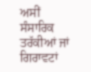ਅਸੀਂ ਸੰਸਾਰਿਕ ਤਰੱਕੀਆਂ ਜਾਂ ਗਿਰਾਵਟਾਂ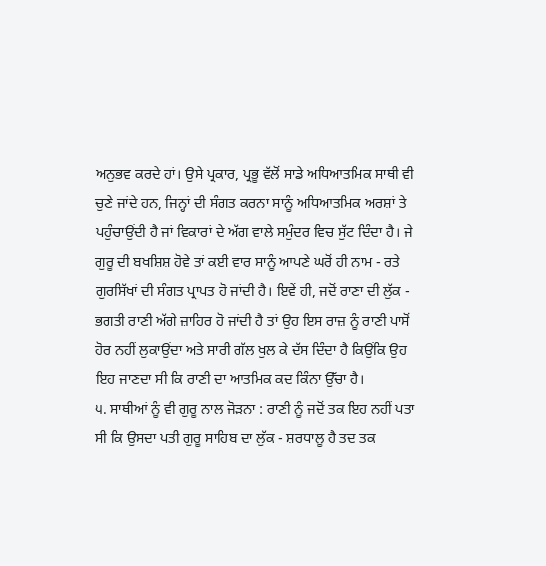ਅਨੁਭਵ ਕਰਦੇ ਹਾਂ। ਉਸੇ ਪ੍ਰਕਾਰ, ਪ੍ਰਭੂ ਵੱਲੋਂ ਸਾਡੇ ਅਧਿਆਤਮਿਕ ਸਾਥੀ ਵੀ ਚੁਣੇ ਜਾਂਦੇ ਹਨ, ਜਿਨ੍ਹਾਂ ਦੀ ਸੰਗਤ ਕਰਨਾ ਸਾਨੂੰ ਅਧਿਆਤਮਿਕ ਅਰਸ਼ਾਂ ਤੇ ਪਹੁੰਚਾਉਂਦੀ ਹੈ ਜਾਂ ਵਿਕਾਰਾਂ ਦੇ ਅੱਗ ਵਾਲੇ ਸਮੁੰਦਰ ਵਿਚ ਸੁੱਟ ਦਿੰਦਾ ਹੈ। ਜੇ ਗੁਰੂ ਦੀ ਬਖਸ਼ਿਸ਼ ਹੋਵੇ ਤਾਂ ਕਈ ਵਾਰ ਸਾਨੂੰ ਆਪਣੇ ਘਰੋਂ ਹੀ ਨਾਮ - ਰਤੇ ਗੁਰਸਿੱਖਾਂ ਦੀ ਸੰਗਤ ਪ੍ਰਾਪਤ ਹੋ ਜਾਂਦੀ ਹੈ। ਇਵੇਂ ਹੀ, ਜਦੋਂ ਰਾਣਾ ਦੀ ਲੁੱਕ - ਭਗਤੀ ਰਾਣੀ ਅੱਗੇ ਜ਼ਾਹਿਰ ਹੋ ਜਾਂਦੀ ਹੈ ਤਾਂ ਉਹ ਇਸ ਰਾਜ਼ ਨੂੰ ਰਾਣੀ ਪਾਸੋਂ ਹੋਰ ਨਹੀਂ ਲੁਕਾਉਂਦਾ ਅਤੇ ਸਾਰੀ ਗੱਲ ਖੁਲ ਕੇ ਦੱਸ ਦਿੰਦਾ ਹੈ ਕਿਉਂਕਿ ਉਹ ਇਹ ਜਾਣਦਾ ਸੀ ਕਿ ਰਾਣੀ ਦਾ ਆਤਮਿਕ ਕਦ ਕਿੰਨਾ ਉੱਚਾ ਹੈ।
੫. ਸਾਥੀਆਂ ਨੂੰ ਵੀ ਗੁਰੂ ਨਾਲ ਜੋੜਨਾ : ਰਾਣੀ ਨੂੰ ਜਦੋਂ ਤਕ ਇਹ ਨਹੀਂ ਪਤਾ ਸੀ ਕਿ ਉਸਦਾ ਪਤੀ ਗੁਰੂ ਸਾਹਿਬ ਦਾ ਲੁੱਕ - ਸ਼ਰਧਾਲੂ ਹੈ ਤਦ ਤਕ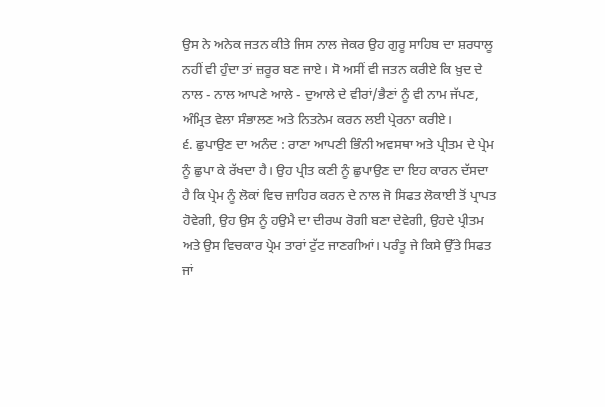ਉਸ ਨੇ ਅਨੇਕ ਜਤਨ ਕੀਤੇ ਜਿਸ ਨਾਲ ਜੇਕਰ ਉਹ ਗੁਰੂ ਸਾਹਿਬ ਦਾ ਸ਼ਰਧਾਲੂ ਨਹੀਂ ਵੀ ਹੁੰਦਾ ਤਾਂ ਜ਼ਰੂਰ ਬਣ ਜਾਏ। ਸੋ ਅਸੀਂ ਵੀ ਜਤਨ ਕਰੀਏ ਕਿ ਖ਼ੁਦ ਦੇ ਨਾਲ - ਨਾਲ ਆਪਣੇ ਆਲੇ - ਦੁਆਲੇ ਦੇ ਵੀਰਾਂ/ਭੈਣਾਂ ਨੂੰ ਵੀ ਨਾਮ ਜੱਪਣ, ਅੰਮ੍ਰਿਤ ਵੇਲਾ ਸੰਭਾਲਣ ਅਤੇ ਨਿਤਨੇਮ ਕਰਨ ਲਈ ਪ੍ਰੇਰਨਾ ਕਰੀਏ।
੬. ਛੁਪਾਉਣ ਦਾ ਅਨੰਦ : ਰਾਣਾ ਆਪਣੀ ਭਿੰਨੀ ਅਵਸਥਾ ਅਤੇ ਪ੍ਰੀਤਮ ਦੇ ਪ੍ਰੇਮ ਨੂੰ ਛੁਪਾ ਕੇ ਰੱਖਦਾ ਹੈ। ਉਹ ਪ੍ਰੀਤ ਕਣੀ ਨੂੰ ਛੁਪਾਉਣ ਦਾ ਇਹ ਕਾਰਨ ਦੱਸਦਾ ਹੈ ਕਿ ਪ੍ਰੇਮ ਨੂੰ ਲੋਕਾਂ ਵਿਚ ਜ਼ਾਹਿਰ ਕਰਨ ਦੇ ਨਾਲ ਜੋ ਸਿਫਤ ਲੋਕਾਈ ਤੋਂ ਪ੍ਰਾਪਤ ਹੋਵੇਗੀ, ਉਹ ਉਸ ਨੂੰ ਹਉਮੈ ਦਾ ਦੀਰਘ ਰੋਗੀ ਬਣਾ ਦੇਵੇਗੀ, ਉਹਦੇ ਪ੍ਰੀਤਮ ਅਤੇ ਉਸ ਵਿਚਕਾਰ ਪ੍ਰੇਮ ਤਾਰਾਂ ਟੁੱਟ ਜਾਣਗੀਆਂ। ਪਰੰਤੂ ਜੇ ਕਿਸੇ ਉੱਤੇ ਸਿਫਤ ਜਾਂ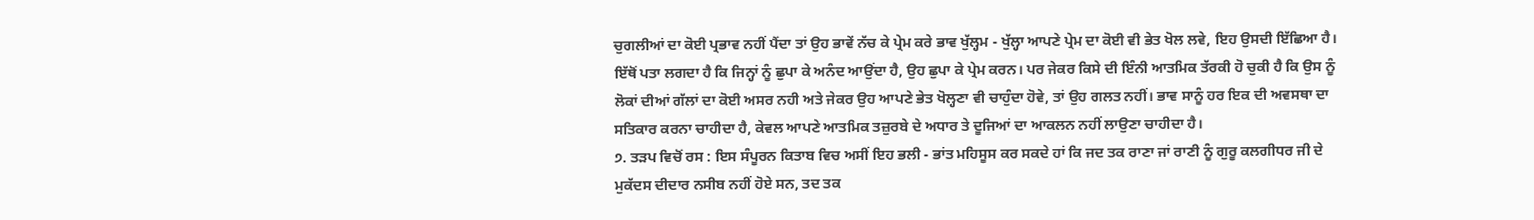ਚੁਗਲੀਆਂ ਦਾ ਕੋਈ ਪ੍ਰਭਾਵ ਨਹੀਂ ਪੈਂਦਾ ਤਾਂ ਉਹ ਭਾਵੇਂ ਨੱਚ ਕੇ ਪ੍ਰੇਮ ਕਰੇ ਭਾਵ ਖੁੱਲ੍ਹਮ - ਖੁੱਲ੍ਹਾ ਆਪਣੇ ਪ੍ਰੇਮ ਦਾ ਕੋਈ ਵੀ ਭੇਤ ਖੋਲ ਲਵੇ, ਇਹ ਉਸਦੀ ਇੱਛਿਆ ਹੈ। ਇੱਥੋਂ ਪਤਾ ਲਗਦਾ ਹੈ ਕਿ ਜਿਨ੍ਹਾਂ ਨੂੰ ਛੁਪਾ ਕੇ ਅਨੰਦ ਆਉਂਦਾ ਹੈ, ਉਹ ਛੁਪਾ ਕੇ ਪ੍ਰੇਮ ਕਰਨ। ਪਰ ਜੇਕਰ ਕਿਸੇ ਦੀ ਇੰਨੀ ਆਤਮਿਕ ਤੱਰਕੀ ਹੋ ਚੁਕੀ ਹੈ ਕਿ ਉਸ ਨੂੰ ਲੋਕਾਂ ਦੀਆਂ ਗੱਲਾਂ ਦਾ ਕੋਈ ਅਸਰ ਨਹੀ ਅਤੇ ਜੇਕਰ ਉਹ ਆਪਣੇ ਭੇਤ ਖੋਲ੍ਹਣਾ ਵੀ ਚਾਹੁੰਦਾ ਹੋਵੇ, ਤਾਂ ਉਹ ਗਲਤ ਨਹੀਂ। ਭਾਵ ਸਾਨੂੰ ਹਰ ਇਕ ਦੀ ਅਵਸਥਾ ਦਾ ਸਤਿਕਾਰ ਕਰਨਾ ਚਾਹੀਦਾ ਹੈ, ਕੇਵਲ ਆਪਣੇ ਆਤਮਿਕ ਤਜ਼ੁਰਬੇ ਦੇ ਅਧਾਰ ਤੇ ਦੂਜਿਆਂ ਦਾ ਆਕਲਨ ਨਹੀਂ ਲਾਉਣਾ ਚਾਹੀਦਾ ਹੈ।
੭. ਤੜਪ ਵਿਚੋਂ ਰਸ : ਇਸ ਸੰਪੂਰਨ ਕਿਤਾਬ ਵਿਚ ਅਸੀਂ ਇਹ ਭਲੀ - ਭਾਂਤ ਮਹਿਸੂਸ ਕਰ ਸਕਦੇ ਹਾਂ ਕਿ ਜਦ ਤਕ ਰਾਣਾ ਜਾਂ ਰਾਣੀ ਨੂੰ ਗੁਰੂ ਕਲਗੀਧਰ ਜੀ ਦੇ ਮੁਕੱਦਸ ਦੀਦਾਰ ਨਸੀਬ ਨਹੀਂ ਹੋਏ ਸਨ, ਤਦ ਤਕ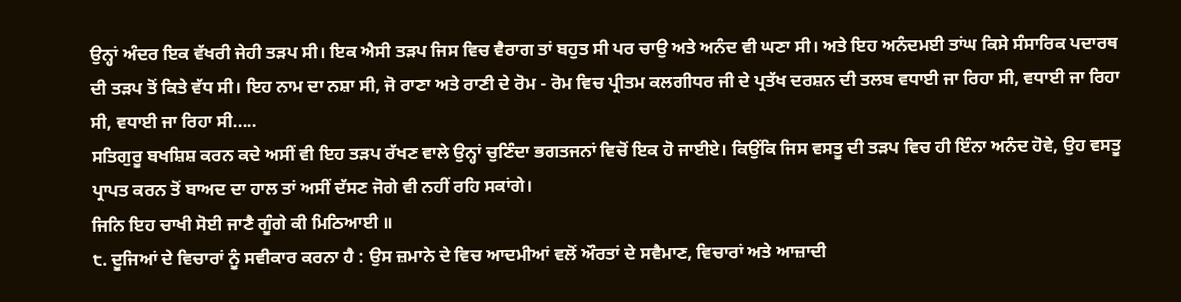ਉਨ੍ਹਾਂ ਅੰਦਰ ਇਕ ਵੱਖਰੀ ਜੇਹੀ ਤੜਪ ਸੀ। ਇਕ ਐਸੀ ਤੜਪ ਜਿਸ ਵਿਚ ਵੈਰਾਗ ਤਾਂ ਬਹੁਤ ਸੀ ਪਰ ਚਾਉ ਅਤੇ ਅਨੰਦ ਵੀ ਘਣਾ ਸੀ। ਅਤੇ ਇਹ ਅਨੰਦਮਈ ਤਾਂਘ ਕਿਸੇ ਸੰਸਾਰਿਕ ਪਦਾਰਥ ਦੀ ਤੜਪ ਤੋਂ ਕਿਤੇ ਵੱਧ ਸੀ। ਇਹ ਨਾਮ ਦਾ ਨਸ਼ਾ ਸੀ, ਜੋ ਰਾਣਾ ਅਤੇ ਰਾਣੀ ਦੇ ਰੋਮ - ਰੋਮ ਵਿਚ ਪ੍ਰੀਤਮ ਕਲਗੀਧਰ ਜੀ ਦੇ ਪ੍ਰਤੱਖ ਦਰਸ਼ਨ ਦੀ ਤਲਬ ਵਧਾਈ ਜਾ ਰਿਹਾ ਸੀ, ਵਧਾਈ ਜਾ ਰਿਹਾ ਸੀ, ਵਧਾਈ ਜਾ ਰਿਹਾ ਸੀ.....
ਸਤਿਗੁਰੂ ਬਖਸ਼ਿਸ਼ ਕਰਨ ਕਦੇ ਅਸੀਂ ਵੀ ਇਹ ਤੜਪ ਰੱਖਣ ਵਾਲੇ ਉਨ੍ਹਾਂ ਚੁਣਿੰਦਾ ਭਗਤਜਨਾਂ ਵਿਚੋਂ ਇਕ ਹੋ ਜਾਈਏ। ਕਿਉਂਕਿ ਜਿਸ ਵਸਤੂ ਦੀ ਤੜਪ ਵਿਚ ਹੀ ਇੰਨਾ ਅਨੰਦ ਹੋਵੇ, ਉਹ ਵਸਤੂ ਪ੍ਰਾਪਤ ਕਰਨ ਤੋਂ ਬਾਅਦ ਦਾ ਹਾਲ ਤਾਂ ਅਸੀਂ ਦੱਸਣ ਜੋਗੇ ਵੀ ਨਹੀਂ ਰਹਿ ਸਕਾਂਗੇ।
ਜਿਨਿ ਇਹ ਚਾਖੀ ਸੋਈ ਜਾਣੈ ਗੂੰਗੇ ਕੀ ਮਿਠਿਆਈ ॥
੮. ਦੂਜਿਆਂ ਦੇ ਵਿਚਾਰਾਂ ਨੂੰ ਸਵੀਕਾਰ ਕਰਨਾ ਹੈ : ਉਸ ਜ਼ਮਾਨੇ ਦੇ ਵਿਚ ਆਦਮੀਆਂ ਵਲੋਂ ਔਰਤਾਂ ਦੇ ਸਵੈਮਾਣ, ਵਿਚਾਰਾਂ ਅਤੇ ਆਜ਼ਾਦੀ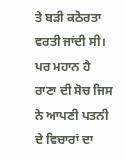ਤੇ ਬੜੀ ਕਠੋਰਤਾ ਵਰਤੀ ਜਾਂਦੀ ਸੀ। ਪਰ ਮਹਾਨ ਹੈ ਰਾਣਾ ਦੀ ਸੋਚ ਜਿਸ ਨੇ ਆਪਣੀ ਪਤਨੀ ਦੇ ਵਿਚਾਰਾਂ ਦਾ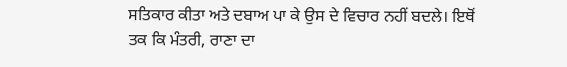ਸਤਿਕਾਰ ਕੀਤਾ ਅਤੇ ਦਬਾਅ ਪਾ ਕੇ ਉਸ ਦੇ ਵਿਚਾਰ ਨਹੀਂ ਬਦਲੇ। ਇਥੋਂ ਤਕ ਕਿ ਮੰਤਰੀ, ਰਾਣਾ ਦਾ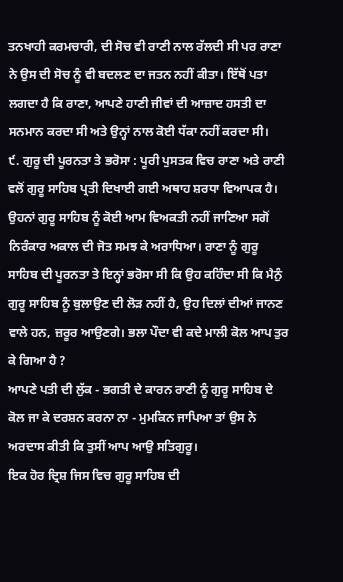ਤਨਖਾਹੀ ਕਰਮਚਾਰੀ, ਦੀ ਸੋਚ ਵੀ ਰਾਣੀ ਨਾਲ ਰੱਲਦੀ ਸੀ ਪਰ ਰਾਣਾ ਨੇ ਉਸ ਦੀ ਸੋਚ ਨੂੰ ਵੀ ਬਦਲਣ ਦਾ ਜਤਨ ਨਹੀਂ ਕੀਤਾ। ਇੱਥੋਂ ਪਤਾ ਲਗਦਾ ਹੈ ਕਿ ਰਾਣਾ, ਆਪਣੇ ਹਾਣੀ ਜੀਵਾਂ ਦੀ ਆਜ਼ਾਦ ਹਸਤੀ ਦਾ ਸਨਮਾਨ ਕਰਦਾ ਸੀ ਅਤੇ ਉਨ੍ਹਾਂ ਨਾਲ ਕੋਈ ਧੱਕਾ ਨਹੀਂ ਕਰਦਾ ਸੀ।
੯. ਗੁਰੂ ਦੀ ਪੂਰਨਤਾ ਤੇ ਭਰੋਸਾ : ਪੂਰੀ ਪੁਸਤਕ ਵਿਚ ਰਾਣਾ ਅਤੇ ਰਾਣੀ ਵਲੋਂ ਗੁਰੂ ਸਾਹਿਬ ਪ੍ਰਤੀ ਦਿਖਾਈ ਗਈ ਅਥਾਹ ਸ਼ਰਧਾ ਵਿਆਪਕ ਹੈ। ਉਹਨਾਂ ਗੁਰੂ ਸਾਹਿਬ ਨੂੰ ਕੋਈ ਆਮ ਵਿਅਕਤੀ ਨਹੀਂ ਜਾਣਿਆ ਸਗੋਂ ਨਿਰੰਕਾਰ ਅਕਾਲ ਦੀ ਜੋਤ ਸਮਝ ਕੇ ਅਰਾਧਿਆ। ਰਾਣਾ ਨੂੰ ਗੁਰੂ ਸਾਹਿਬ ਦੀ ਪੂਰਨਤਾ ਤੇ ਇਨ੍ਹਾਂ ਭਰੋਸਾ ਸੀ ਕਿ ਉਹ ਕਹਿੰਦਾ ਸੀ ਕਿ ਮੈਨੁੰ ਗੁਰੂ ਸਾਹਿਬ ਨੂੰ ਬੁਲਾਉਣ ਦੀ ਲੋੜ ਨਹੀਂ ਹੈ, ਉਹ ਦਿਲਾਂ ਦੀਆਂ ਜਾਨਣ ਵਾਲੇ ਹਨ, ਜ਼ਰੂਰ ਆਉਣਗੇ। ਭਲਾ ਪੌਦਾ ਵੀ ਕਦੇ ਮਾਲੀ ਕੋਲ ਆਪ ਤੁਰ ਕੇ ਗਿਆ ਹੈ ?
ਆਪਣੇ ਪਤੀ ਦੀ ਲੁੱਕ - ਭਗਤੀ ਦੇ ਕਾਰਨ ਰਾਣੀ ਨੂੰ ਗੁਰੂ ਸਾਹਿਬ ਦੇ ਕੋਲ ਜਾ ਕੇ ਦਰਸ਼ਨ ਕਰਨਾ ਨਾ - ਮੁਮਕਿਨ ਜਾਪਿਆ ਤਾਂ ਉਸ ਨੇ ਅਰਦਾਸ ਕੀਤੀ ਕਿ ਤੁਸੀਂ ਆਪ ਆਉ ਸਤਿਗੁਰੂ।
ਇਕ ਹੋਰ ਦ੍ਰਿਸ਼ ਜਿਸ ਵਿਚ ਗੁਰੂ ਸਾਹਿਬ ਦੀ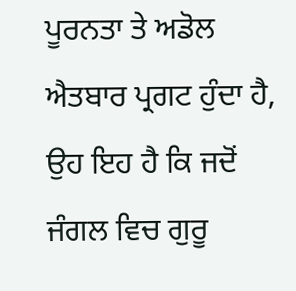ਪੂਰਨਤਾ ਤੇ ਅਡੋਲ ਐਤਬਾਰ ਪ੍ਰਗਟ ਹੁੰਦਾ ਹੈ, ਉਹ ਇਹ ਹੈ ਕਿ ਜਦੋਂ ਜੰਗਲ ਵਿਚ ਗੁਰੂ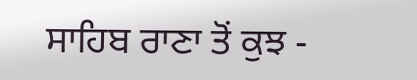ਸਾਹਿਬ ਰਾਣਾ ਤੋਂ ਕੁਝ -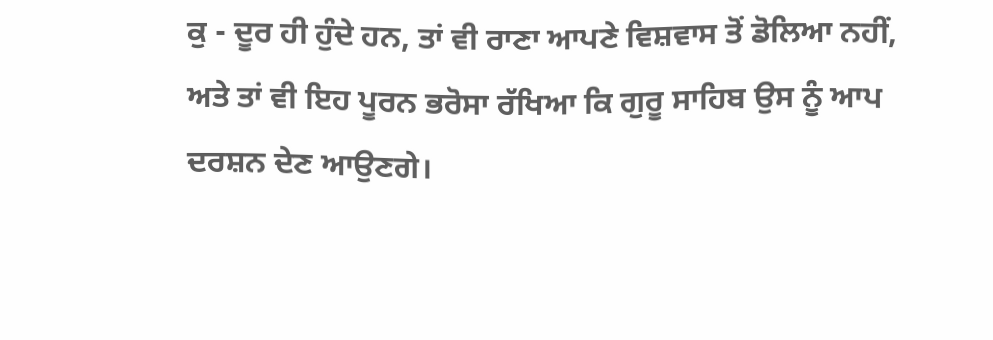ਕੁ - ਦੂਰ ਹੀ ਹੁੰਦੇ ਹਨ, ਤਾਂ ਵੀ ਰਾਣਾ ਆਪਣੇ ਵਿਸ਼ਵਾਸ ਤੋਂ ਡੋਲਿਆ ਨਹੀਂ, ਅਤੇ ਤਾਂ ਵੀ ਇਹ ਪੂਰਨ ਭਰੋਸਾ ਰੱਖਿਆ ਕਿ ਗੁਰੂ ਸਾਹਿਬ ਉਸ ਨੂੰ ਆਪ ਦਰਸ਼ਨ ਦੇਣ ਆਉਣਗੇ।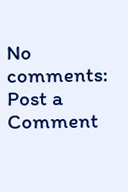No comments:
Post a Comment